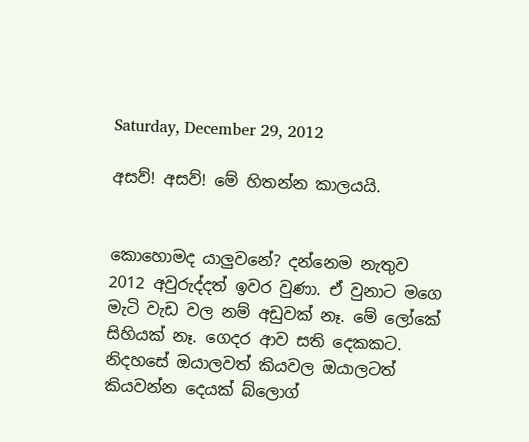Saturday, December 29, 2012

අසව්! අසව්! මේ හිතන්න කාලයයි.


කොහොමද යාලුවනේ? දන්නෙම නැතුව 2012 අවුරුද්දත් ඉවර වුණා. ඒ වුනාට මගෙ මැටි වැඩ වල නම් අඩුවක් නෑ. මේ ලෝකේ සිහියක් නෑ. ගෙදර ආව සති දෙකකට. නිදහසේ ඔයාලවත් කියවල ඔයාලටත් කියවන්න දෙයක් බ්ලොග්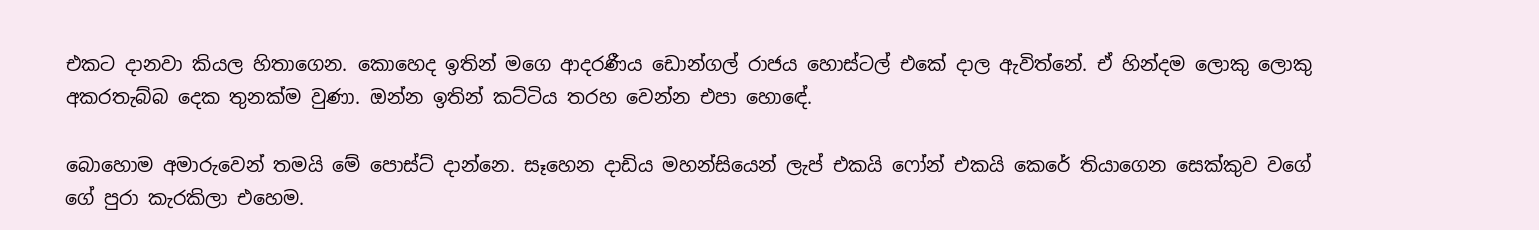එකට දානවා කියල හිතාගෙන. කොහෙද ඉතින් මගෙ ආදරණීය ඩොන්ගල් රාජය හොස්ටල් එකේ දාල ඇවිත්නේ. ඒ හින්දම ලොකු ලොකු අකරතැබ්බ දෙක තුනක්ම වුණා. ඔන්න ඉතින් කට්ටිය තරහ වෙන්න එපා හොඳේ.

බොහොම අමාරුවෙන් තමයි මේ පොස්ට් දාන්නෙ. සෑහෙන දාඩිය මහන්සියෙන් ලැප් එකයි ෆෝන් එකයි කෙරේ තියාගෙන සෙක්කුව වගේ ගේ පුරා කැරකිලා එහෙම.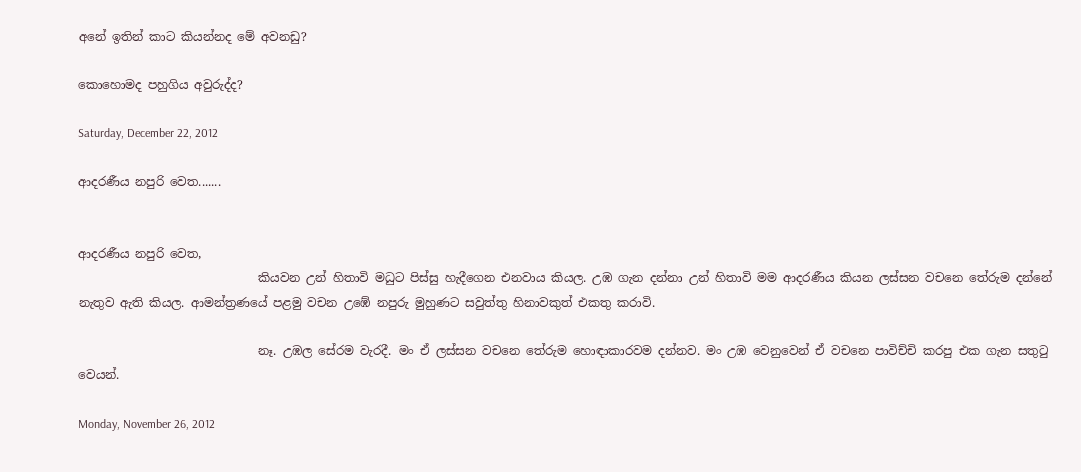අනේ ඉතින් කාට කියන්නද මේ අවනඩු?

කොහොමද පහුගිය අවුරුද්ද?

Saturday, December 22, 2012

ආදරණීය නපුරි වෙත.......


ආදරණීය නපුරි වෙත,
                              කියවන උන් හිතාවි මධුට පිස්සු හැදීගෙන එනවාය කියල. උඹ ගැන දන්නා උන් හිතාවි මම ආදරණීය කියන ලස්සන වචනෙ තේරුම දන්නේ නැතුව ඇති කියල. ආමන්ත්‍රණයේ පළමු වචන උඹේ නපුරු මුහුණට සවුත්තු හිනාවකුත් එකතු කරාවි.

                              නෑ. උඹල සේරම වැරදී. මං ඒ ලස්සන වචනෙ තේරුම හොඳාකාරවම දන්නව. මං උඹ වෙනුවෙන් ඒ වචනෙ පාවිච්චි කරපු එක ගැන සතුටු වෙයන්.

Monday, November 26, 2012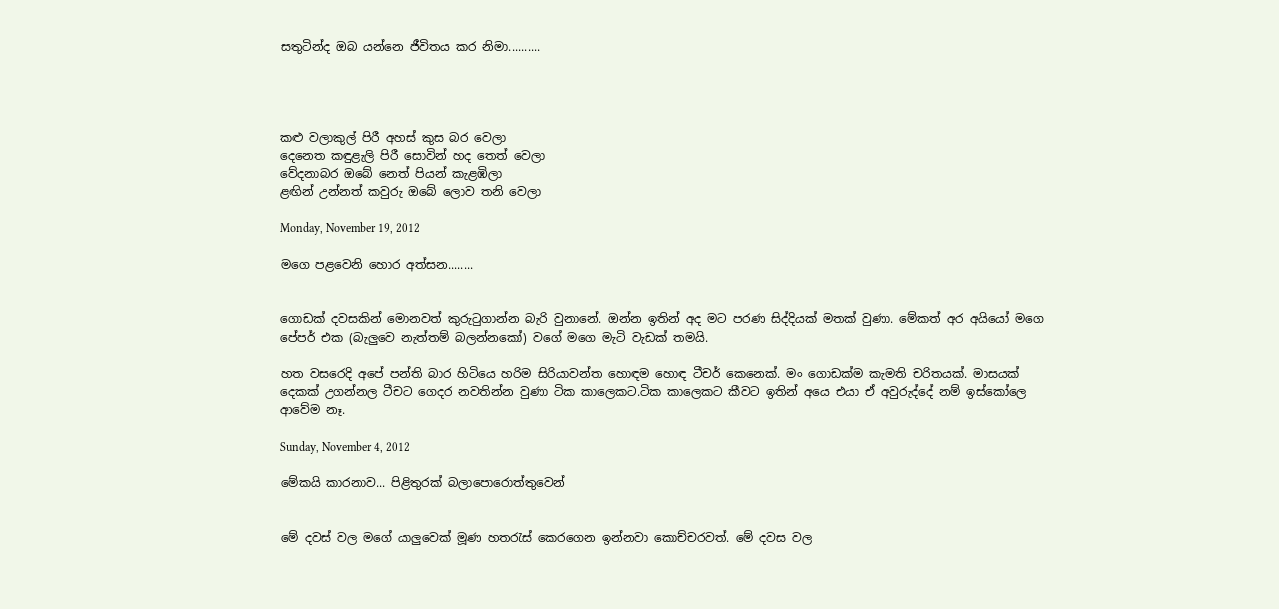සතුටින්ද ඔබ යන්නෙ ජීවිතය කර නිමා..........




කළු වලාකුල් පිරී අහස් කුස බර වෙලා
දෙනෙත කඳුළැලි පිරී සොවින් හද තෙත් වෙලා
වේදනාබර ඔබේ නෙත් පියන් කැළඹිලා
ළඟින් උන්නත් කවුරු ඔබේ ලොව තනි වෙලා

Monday, November 19, 2012

මගෙ පළවෙනි හොර අත්සන........


ගොඩක් දවසකින් මොනවත් කුරුටුගාන්න බැරි වුනානේ. ඔන්න ඉතින් අද මට පරණ සිද්දියක් මතක් වුණා. මේකත් අර අයියෝ මගෙ පේපර් එක (බැලුවෙ නැත්තම් බලන්නකෝ) වගේ මගෙ මැටි වැඩක් තමයි.

හත වසරෙදි අපේ පන්ති බාර හිටියෙ හරිම සිරියාවන්ත හොඳම හොඳ ටීචර් කෙනෙක්. මං ගොඩක්ම කැමති චරිතයක්. මාසයක් දෙකක් උගන්නල ටීචට ගෙදර නවතින්න වුණා ටික කාලෙකට.ටික කාලෙකට කීවට ඉතින් අයෙ එයා ඒ අවුරුද්දේ නම් ඉස්කෝලෙ ආවේම නෑ.

Sunday, November 4, 2012

මේකයි කාරනාව... පිළිතුරක් බලාපොරොත්තුවෙන්


මේ දවස් වල මගේ යාලුවෙක් මූණ හතරැස් කෙරගෙන ඉන්නවා කොච්චරවත්. මේ දවස වල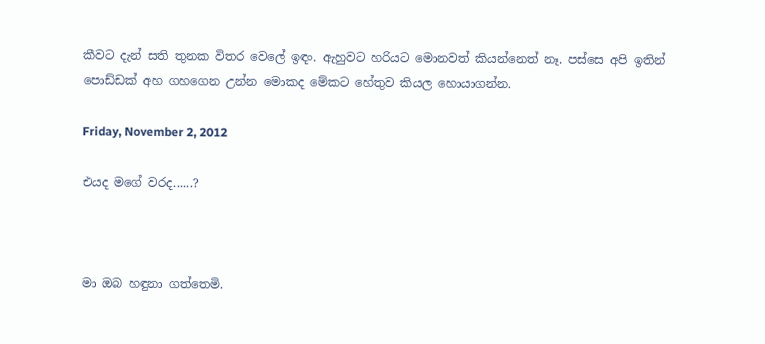කීවට දැන් සති තුනක විතර වෙලේ ඉඳං. ඇහුවට හරියට මොනවත් කියන්නෙත් නෑ. පස්සෙ අපි ඉතින් පොඩ්ඩක් අහ ගහගෙන උන්න මොකද මේකට හේතුව කියල හොයාගන්න.

Friday, November 2, 2012

එයද මගේ වරද......?



මා ඔබ හඳුනා ගත්තෙමි.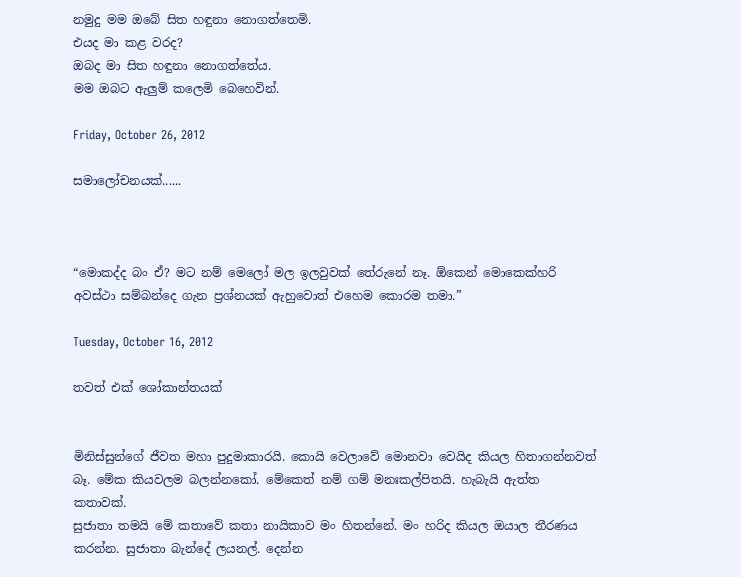නමුදු මම ඔබේ සිත හඳුනා නොගත්තෙමි.
එයද මා කළ වරද?
ඔබද මා සිත හඳුනා නොගත්තේය.
මම ඔබට ඇලුම් කලෙමි බෙහෙවින්.

Friday, October 26, 2012

සමාලෝචනයක්......



“මොකද්ද බං ඒ? මට නම් මෙලෝ මල ඉලවුවක් තේරුනේ නෑ. ඕකෙන් මොකෙක්හරි අවස්ථා සම්බන්දෙ ගැන ප්‍රශ්නයක් ඇහුවොත් එහෙම කොරම තමා.”

Tuesday, October 16, 2012

තවත් එක් ශෝකාන්තයක්


මිනිස්සුන්ගේ ජීවත මහා පුදුමාකාරයි. කොයි වෙලාවේ මොනවා වෙයිද කියල හිතාගන්නවත් බෑ. මේක කියවලම බලන්නකෝ. මේකෙත් නම් ගම් මනඃකල්පිතයි. හැබැයි ඇත්ත කතාවක්.
සුජාතා තමයි මේ කතාවේ කතා නායිකාව මං හිතන්නේ. මං හරිද කියල ඔයාල තීරණය කරන්න. සුජාතා බැන්දේ ලයනල්. දෙන්න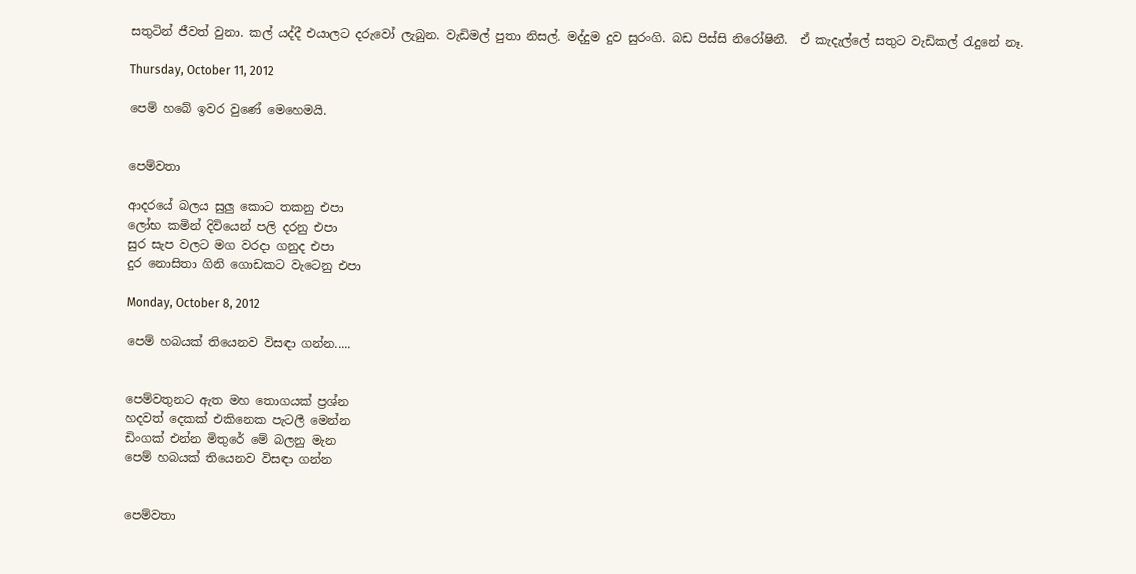සතුටින් ජීවත් වුනා. කල් යද්දී එයාලට දරුවෝ ලැබුන. වැඩිමල් පුතා නිසල්. මද්දුම දුව සුරංගි. බඩ පිස්සි නිරෝෂිනී.  ඒ කැදැල්ලේ සතුට වැඩිකල් රැදුනේ නෑ.

Thursday, October 11, 2012

පෙම් හබේ ඉවර වුණේ මෙහෙමයි.


පෙම්වතා

ආදරයේ බලය සුලු කොට තකනු එපා
ලෝභ කමින් දිවියෙන් පලි දරනු එපා
සුර සැප වලට මග වරදා ගනුද එපා
දුර නොසිතා ගිනි ගොඩකට වැටෙනු එපා

Monday, October 8, 2012

පෙම් හබයක් තියෙනව විසඳා ගන්න.....


පෙම්වතුනට ඇත මහ තොගයක් ප්‍රශ්න
හදවත් දෙකක් එකිනෙක පැටලී මෙන්න
ඩිංගක් එන්න මිතුරේ මේ බලනු මැන
පෙම් හබයක් තියෙනව විසඳා ගන්න


පෙම්වතා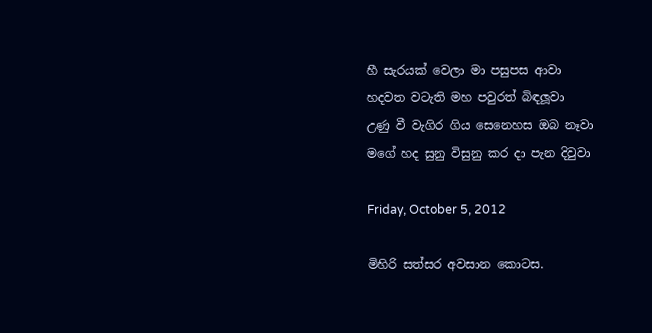හී සැරයක් වෙලා මා පසුපස ආවා
හදවත වටැති මහ පවුරත් බිඳලූවා
උණු වී වැගිර ගිය සෙනෙහස ඔබ නෑවා
මගේ හද සුනු විසුනු කර දා පැන දිවුවා

Friday, October 5, 2012

මිහිරි සත්සර අවසාන කොටස.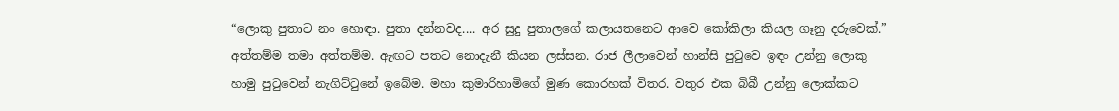“ලොකු පුතාට නං හොඳා. පුතා දන්නවද.... අර සුදු පුතාලගේ කලායතනෙට ආවෙ කෝකිලා කියල ගෑනු දරුවෙක්.” අත්තම්ම තමා අත්තම්ම. ඇඟට පතට නොදැනී කියන ලස්සන. රාජ ලීලාවෙන් හාන්සි පුටුවෙ ඉඳං උන්නු ලොකු හාමු පුටුවෙන් නැගිට්ටුනේ ඉබේම. මහා කුමාරිහාමිගේ මුණ කොරහක්‌ විතර. වතුර එක බිබී උන්නු ලොක්කට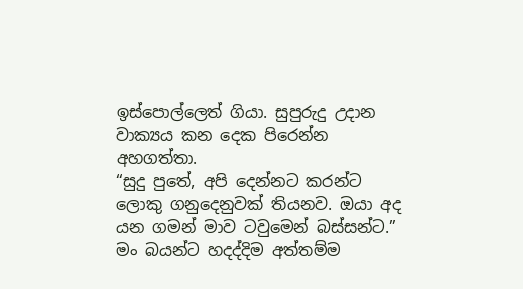ඉස්පොල්ලෙත් ගියා. සුපුරුදු උදාන වාක්‍යය කන දෙක පිරෙන්න අහගත්තා.
“සුදු පුතේ, අපි දෙන්නට කරන්ට ලොකු ගනුදෙනුවක් තියනව. ඔයා අද යන ගමන් මාව ටවුමෙන් බස්සන්ට.” මං බයන්ට හදද්දිම අත්තම්ම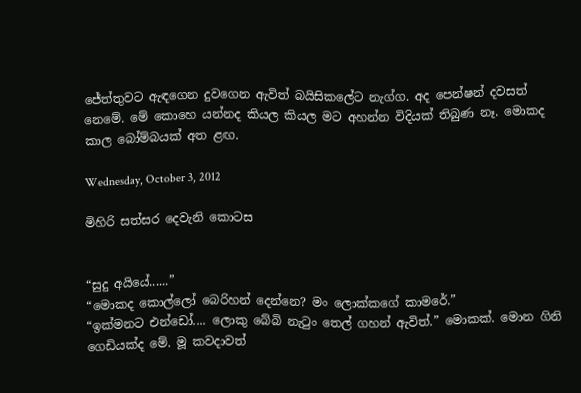ජේත්තුවට ඇඳගෙන දුවගෙන ඇවිත් බයිසිකලේට නැග්ග. අද පෙන්ෂන් දවසත් නෙමේ. මේ කොහෙ යන්නද කියල කියල මට අහන්න විදියක් තිබුණ නෑ. මොකද කාල බෝම්බයක් අත ළඟ.

Wednesday, October 3, 2012

මිහිරි සත්සර දෙවැනි කොටස


“සුදු අයියේ......”
“මොකද කොල්ලෝ බෙරිහන් දෙන්නෙ? මං ලොක්කගේ කාමරේ.”
“ඉක්මනට එන්ඩෝ.... ලොකු බේබි නැටුං තෙල් ගහන් ඇවිත්.” මොකක්. මොන ගිනි ගෙඩියක්ද මේ. මූ කවදාවත්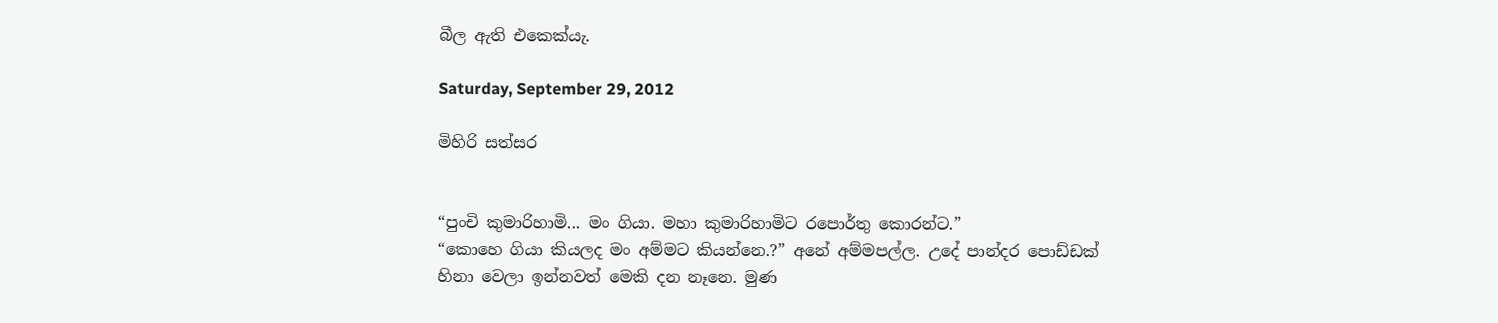බීල ඇති එකෙක්යැ.

Saturday, September 29, 2012

මිහිරි සත්සර


“පුංචි කුමාරිහාමි... මං ගියා. මහා කුමාරිහාමිට රපොර්තු කොරන්ට.”
“කොහෙ ගියා කියලද මං අම්මට කියන්නෙ.?” අනේ අම්මපල්ල. උදේ පාන්දර පොඩ්ඩක් හිනා වෙලා ඉන්නවත් මෙකි දන නෑනෙ. මුණ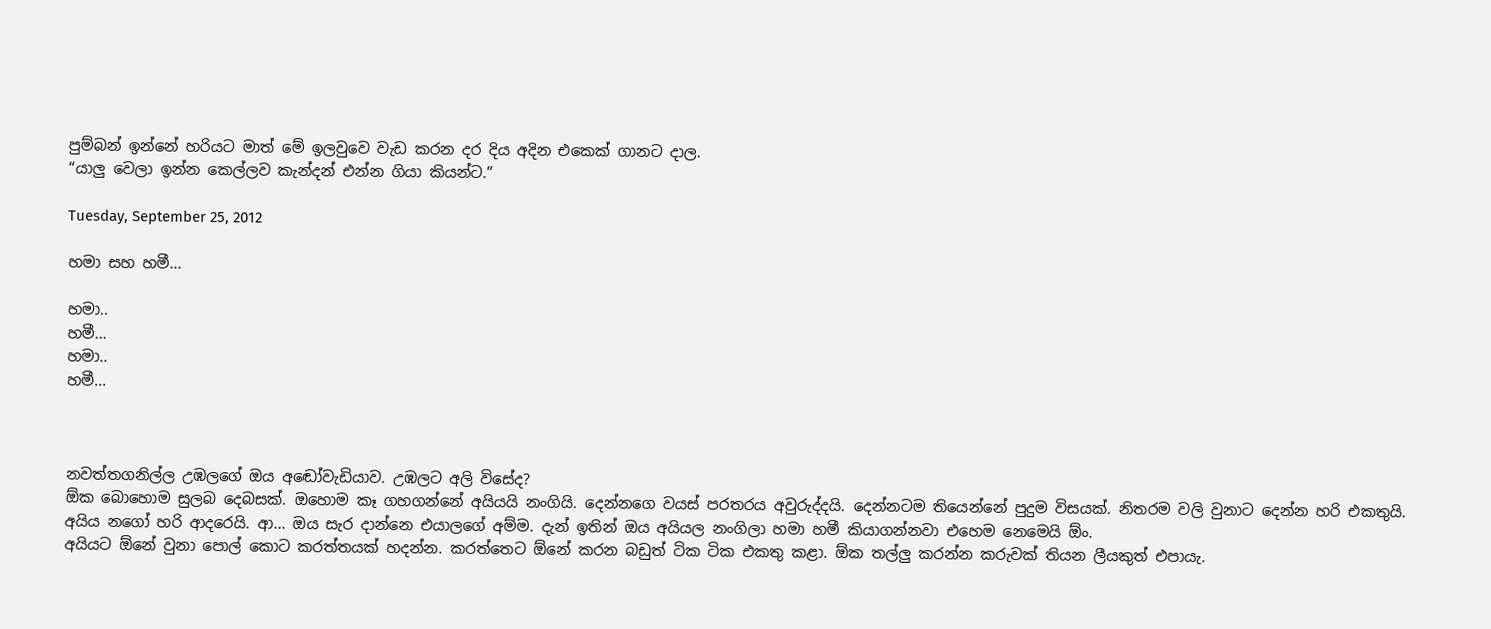පුම්බන් ඉන්නේ හරියට මාත් මේ ඉලවුවෙ වැඩ කරන දර දිය අදින එකෙක් ගානට දාල.
“යාලු වෙලා ඉන්න කෙල්ලව කැන්දන් එන්න ගියා කියන්ට.”

Tuesday, September 25, 2012

හමා සහ හමී...

හමා..
හමී...
හමා..
හමී...



නවත්තගනිල්ල උඹලගේ ඔය අඬෝවැඩියාව. උඹලට අලි විසේද?
ඕක බොහොම සුලබ දෙබසක්. ඔහොම කෑ ගහගන්නේ අයියයි නංගියි. දෙන්නගෙ වයස් පරතරය අවුරුද්දයි. දෙන්නටම තියෙන්නේ පුදුම විසයක්‌. නිතරම වලි වුනාට දෙන්න හරි එකතුයි. අයිය නගෝ හරි ආදරෙයි. ආ... ඔය සැර දාන්නෙ එයාලගේ අම්ම. දැන් ඉතින් ඔය අයියල නංගිලා හමා හමී කියාගන්නවා එහෙම නෙමෙයි ඕං.
අයියට ඕනේ වුනා පොල් කොට කරත්තයක් හදන්න. කරත්තෙට ඕනේ කරන බඩුත් ටික ටික එකතු කළා. ඕක තල්ලු කරන්න කරුවක් තියන ලීයකුත් එපායැ.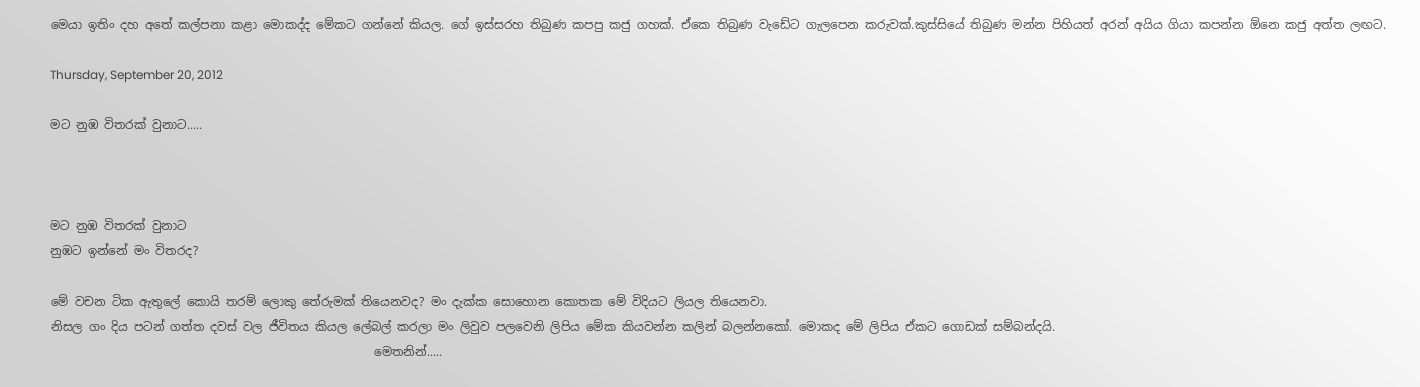මෙයා ඉතිං දහ අතේ කල්පනා කළා මොකද්ද මේකට ගන්නේ කියල. ගේ ඉස්සරහ තිබුණ කපපු කජු ගහක්. ඒකෙ තිබුණ වැඩේට ගැලපෙන කරුවක්.කුස්සියේ තිබුණ මන්න පිහියත් අරන් අයිය ගියා කපන්න ඕනෙ කජු අත්ත ලඟට.

Thursday, September 20, 2012

මට නුඹ විතරක් වුනාට.....



මට නුඹ විතරක් වුනාට
නුඹට ඉන්නේ මං විතරද?

මේ වචන ටික ඇතුලේ කොයි තරම් ලොකු තේරුමක් තියෙනවද? මං දැක්ක සොහොන කොතක මේ විදියට ලියල තියෙනවා.
නිසල ගං දිය පටන් ගත්ත දවස් වල ජීවිතය කියල ලේබල් කරලා මං ලිවුව පලවෙනි ලිපිය මේක කියවන්න කලින් බලන්නකෝ. මොකද මේ ලිපිය ඒකට ගොඩක් සම්බන්දයි.
                                                      මෙතනින්.....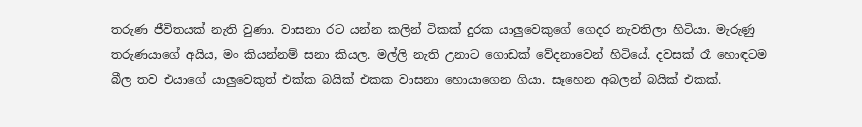තරුණ ජීවිතයක් නැති වුණා. වාසනා රට යන්න කලින් ටිකක් දුරක යාලුවෙකුගේ ගෙදර නැවතිලා හිටියා. මැරුණු තරුණයාගේ අයිය, මං කියන්නම් සනා කියල. මල්ලි නැති උනාට ගොඩක් වේදනාවෙන් හිටියේ. දවසක් රෑ හොඳටම බීල තව එයාගේ යාලුවෙකුත් එක්ක බයික් එකක වාසනා හොයාගෙන ගියා. සෑහෙන අබලන් බයික් එකක්.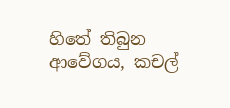හිතේ තිබුන ආවේගය, කචල්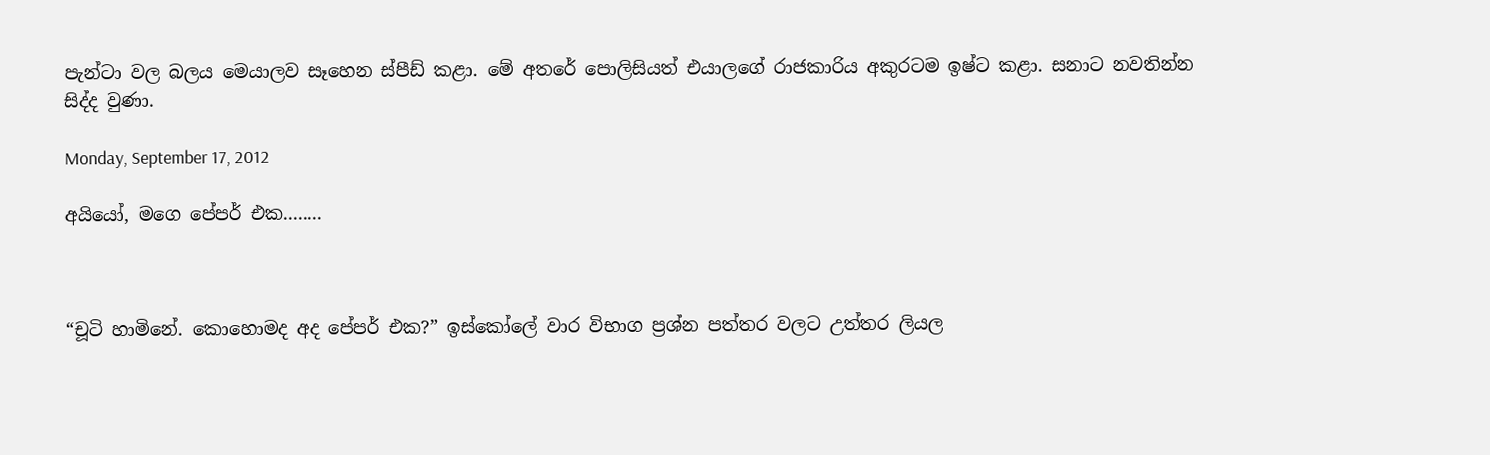පැන්ටා වල බලය මෙයාලව සෑහෙන ස්පීඩ් කළා. මේ අතරේ පොලිසියත් එයාලගේ රාජකාරිය අකුරටම ඉෂ්ට කළා. සනාට නවතින්න සිද්ද වුණා.

Monday, September 17, 2012

අයියෝ, මගෙ පේපර් එක........



“චූටි හාමිනේ. කොහොමද අද පේපර් එක?” ඉස්කෝලේ වාර විභාග ප්‍රශ්න පත්තර වලට උත්තර ලියල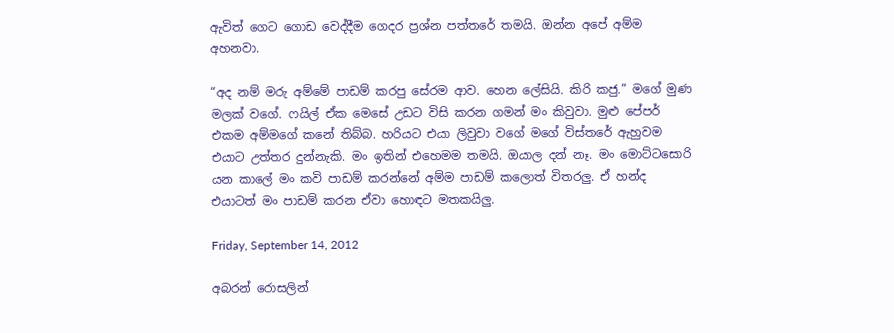ඇවිත් ගෙට ගොඩ වෙද්දීම ගෙදර ප්‍රශ්න පත්තරේ තමයි. ඔන්න අපේ අම්ම අහනවා.

“අද නම් මරු අම්මේ පාඩම් කරපු සේරම ආව. හෙන ලේසියි. කිරි කජු.” මගේ මුණ මලක් වගේ. ෆයිල් ඒක මෙසේ උඩට විසි කරන ගමන් මං කිවුවා. මුළු පේපර් එකම අම්මගේ කනේ තිබ්බ. හරියට එයා ලිවුවා වගේ මගේ විස්තරේ ඇහුවම එයාට උත්තර දුන්නැකි. මං ඉතින් එහෙමම තමයි. ඔයාල දන් නෑ. මං මොට්ටසොරි යන කාලේ මං කවි පාඩම් කරන්නේ අම්ම පාඩම් කලොත් විතරලු. ඒ හන්ද එයාටත් මං පාඩම් කරන ඒවා හොඳට මතකයිලු.

Friday, September 14, 2012

අබරන් රොසලින්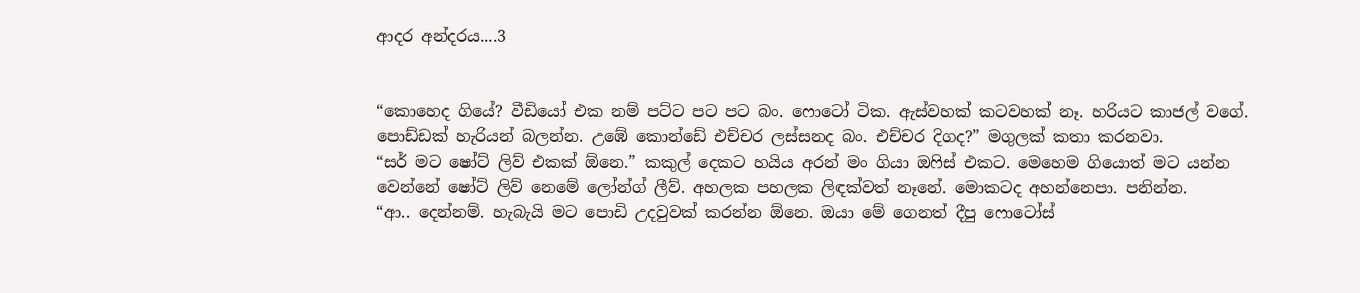ආදර අන්දරය....3


“කොහෙද ගියේ? වීඩියෝ එක නම් පට්ට පට පට බං. ෆොටෝ ටික. ඇස්වහක් කටවහක් නෑ. හරියට කාජල් වගේ. පොඩ්ඩක් හැරියන් බලන්න. උඹේ කොන්ඩේ එච්චර ලස්සනද බං. එච්චර දිගද?” මගුලක් කතා කරනවා.
“සර් මට ෂෝට් ලිව් එකක් ඕනෙ.” කකුල් දෙකට හයිය අරන් මං ගියා ඔෆිස් එකට. මෙහෙම ගියොත් මට යන්න වෙන්නේ ෂෝට් ලිව් නෙමේ ලෝන්ග් ලීව්. අහලක පහලක ලිඳක්වත් නෑනේ. මොකටද අහන්නෙපා. පනින්න.
“ආ.. දෙන්නම්. හැබැයි මට පොඩි උදවුවක් කරන්න ඕනෙ. ඔයා මේ ගෙනත් දීපු ෆොටෝස්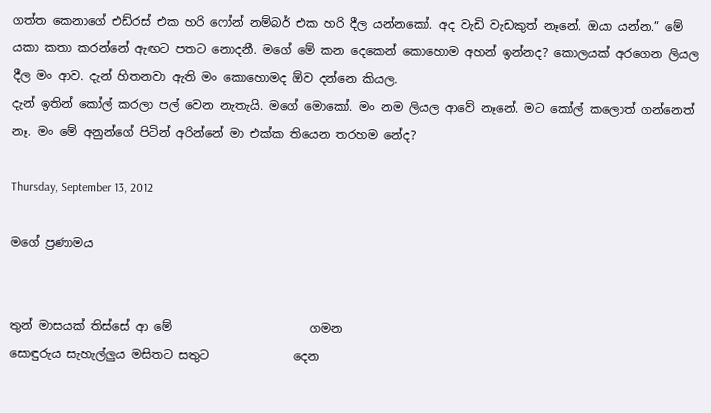ගත්ත කෙනාගේ එඩ්රස් එක හරි ෆෝන් නම්බර් එක හරි දීල යන්නකෝ. අද වැඩි වැඩකුත් නෑනේ. ඔයා යන්න.” මේ යකා කතා කරන්නේ ඇඟට පතට නොදනී. මගේ මේ කන දෙකෙන් කොහොම අහන් ඉන්නද? කොලයක් අරගෙන ලියල දීල මං ආව. දැන් හිතනවා ඇති මං කොහොමද ඕව දන්නෙ කියල.
දැන් ඉතින් කෝල් කරලා පල් වෙන නැතැයි. මගේ මොකෝ. මං නම ලියල ආවේ නෑනේ. මට කෝල් කලොත් ගන්නෙත් නෑ. මං මේ අනුන්ගේ පිටින් අරින්නේ මා එක්ක තියෙන තරහම නේද?

Thursday, September 13, 2012

මගේ ප්‍රණාමය


තුන් මාසයක් තිස්සේ ආ මේ                       ගමන
සොඳුරුය සැහැල්ලුය මසිතට සතුට              දෙන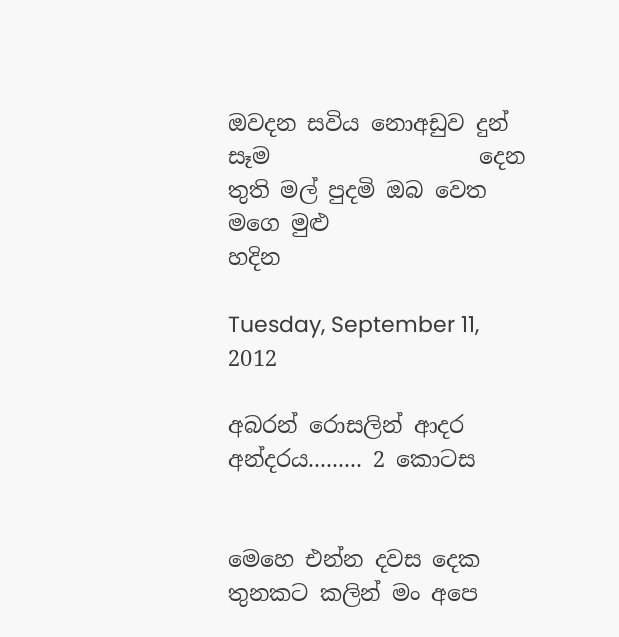ඔවදන සවිය නොඅඩුව දුන් සෑම                   දෙන
තුති මල් පුදමි ඔබ වෙත මගෙ මුළු                හදින

Tuesday, September 11, 2012

අබරන් රොසලින් ආදර අන්දරය......... 2 කොටස


මෙහෙ එන්න දවස දෙක තුනකට කලින් මං අපෙ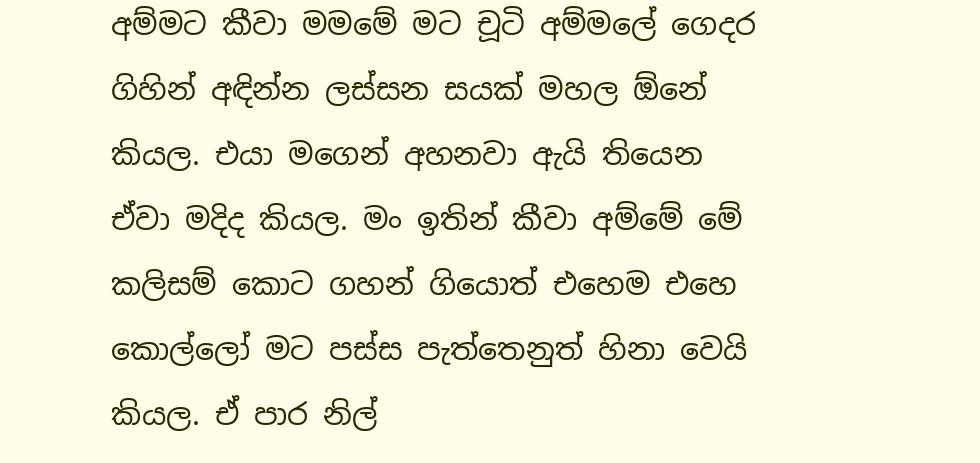අම්මට කීවා මමමේ මට චූටි අම්මලේ ගෙදර ගිහින් අඳින්න ලස්සන සයක් මහල ඕනේ කියල. එයා මගෙන් අහනවා ඇයි තියෙන ඒවා මදිද කියල. මං ඉතින් කීවා අම්මේ මේ කලිසම් කොට ගහන් ගියොත් එහෙම එහෙ කොල්ලෝ මට පස්ස පැත්තෙනුත් හිනා වෙයි කියල. ඒ පාර නිල්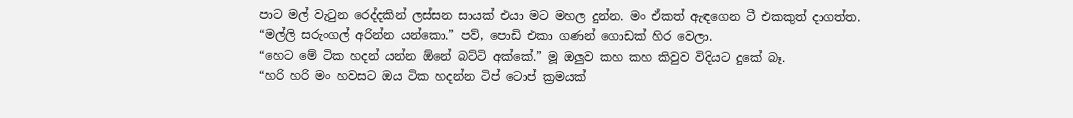පාට මල් වැටුන රෙද්දකින් ලස්සන සායක් එයා මට මහල දුන්න. මං ඒකත් ඇඳගෙන ටී එකකුත් දාගත්ත.
“මල්ලි සරුංගල් අරින්න යන්කො.” පව්, පොඩි එකා ගණන් ගොඩක් හිර වෙලා.
“හෙට මේ ටික හදන් යන්න ඕනේ බට්ටි අක්කේ.” මූ ඔලුව කහ කහ කිවුව විදියට දුකේ බෑ.
“හරි හරි මං හවසට ඔය ටික හදන්න ටිප් ටොප් ක්‍රමයක්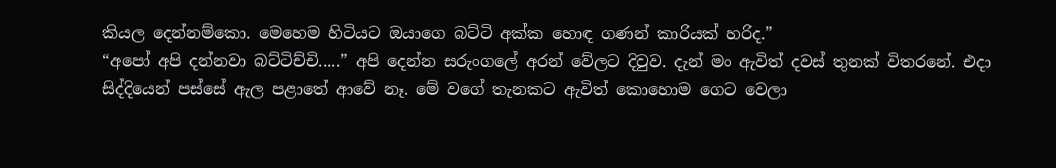කියල දෙන්නම්කො. මෙහෙම හිටියට ඔයාගෙ බට්ටි අක්ක හොඳ ගණන් කාරියක් හරිද.”
“අපෝ අපි දන්නවා බට්ටිච්චි.....” අපි දෙන්න සරුංගලේ අරන් වේලට දිවුව. දැන් මං ඇවිත් දවස් තුනක් විතරනේ. එදා සිද්දියෙන් පස්සේ ඇල පළාතේ ආවේ නෑ. මේ වගේ තැනකට ඇවිත් කොහොම ගෙට වෙලා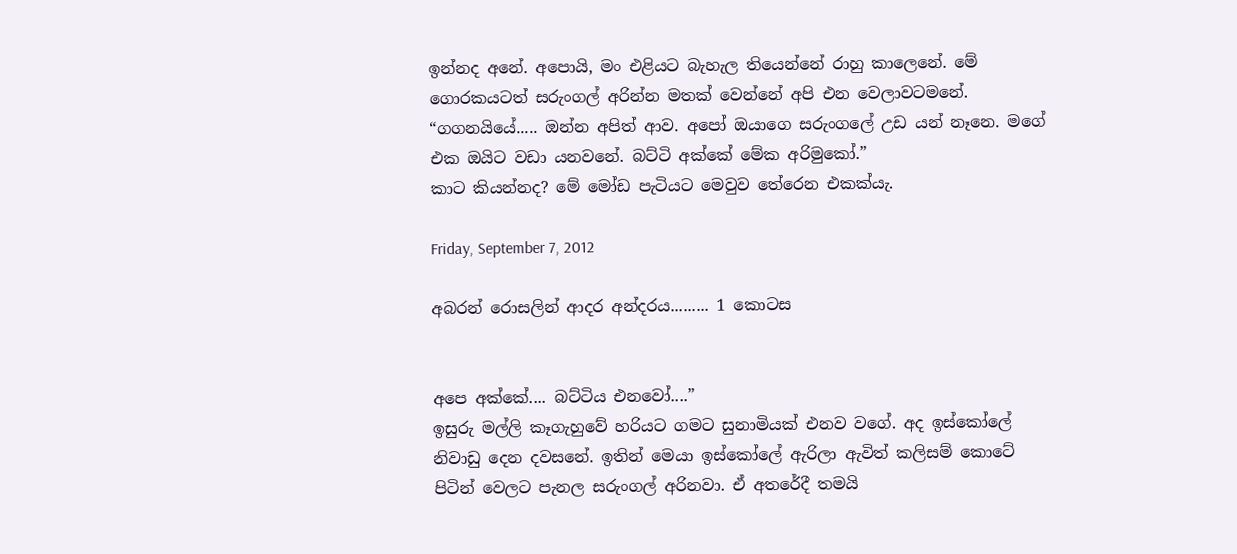ඉන්නද අනේ. අපොයි, මං එළියට බැහැල තියෙන්නේ රාහු කාලෙනේ. මේ ගොරකයටත් සරුංගල් අරින්න මතක් වෙන්නේ අපි එන වෙලාවටමනේ.
“ගගනයියේ..... ඔන්න අපිත් ආව. අපෝ ඔයාගෙ සරුංගලේ උඩ යන් නෑනෙ. මගේ එක ඔයිට වඩා යනවනේ. බට්ටි අක්කේ මේක අරිමුකෝ.”
කාට කියන්නද? මේ මෝඩ පැටියට මෙවුව තේරෙන එකක්යැ.

Friday, September 7, 2012

අබරන් රොසලින් ආදර අන්දරය......... 1 කොටස


අපෙ අක්කේ.... බට්ටිය එනවෝ....”
ඉසුරු මල්ලි කෑගැහුවේ හරියට ගමට සුනාමියක් එනව වගේ. අද ඉස්කෝලේ නිවාඩු දෙන දවසනේ. ඉතින් මෙයා ඉස්කෝලේ ඇරිලා ඇවිත් කලිසම් කොටේ පිටින් වෙලට පැනල සරුංගල් අරිනවා. ඒ අතරේදී තමයි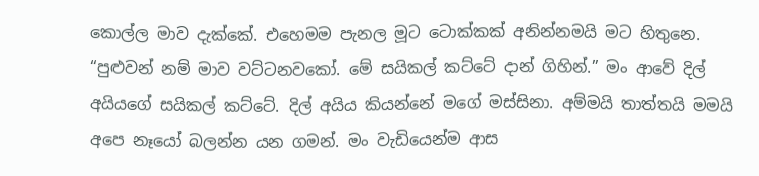කොල්ල මාව දැක්කේ. එහෙමම පැනල මූට ටොක්කක් අනින්නමයි මට හිතුනෙ.
“පුළුවන් නම් මාව වට්ටනවකෝ. මේ සයිකල් කට්ටේ දාන් ගිහින්.” මං ආවේ දිල් අයියගේ සයිකල් කට්ටේ. දිල් අයිය කියන්නේ මගේ මස්සිනා. අම්මයි තාත්තයි මමයි අපෙ නෑයෝ බලන්න යන ගමන්. මං වැඩියෙන්ම ආස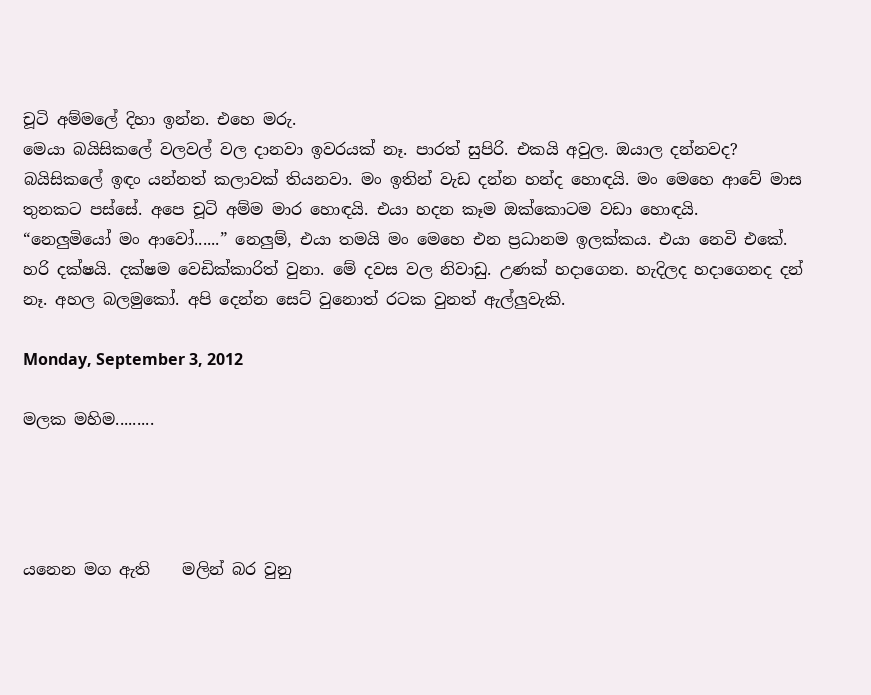චූටි අම්මලේ දිහා ඉන්න. එහෙ මරු.
මෙයා බයිසිකලේ වලවල් වල දානවා ඉවරයක්‌ නෑ. පාරත් සුපිරි. එකයි අවුල. ඔයාල දන්නවද? බයිසිකලේ ඉඳං යන්නත් කලාවක් තියනවා. මං ඉතින් වැඩ දන්න හන්ද හොඳයි. මං මෙහෙ ආවේ මාස තුනකට පස්සේ. අපෙ චූටි අම්ම මාර හොඳයි. එයා හදන කෑම ඔක්කොටම වඩා හොඳයි.
“නෙලුමියෝ මං ආවෝ......” නෙලුම්, එයා තමයි මං මෙහෙ එන ප්‍රධානම ඉලක්කය. එයා නෙවි එකේ. හරි දක්ෂයි. දක්ෂම වෙඩික්කාරිත් වුනා. මේ දවස වල නිවාඩු. උණක් හදාගෙන. හැදිලද හදාගෙනද දන් නෑ. අහල බලමුකෝ. අපි දෙන්න සෙට් වුනොත් රටක වුනත් ඇල්ලුවැකි.

Monday, September 3, 2012

මලක මහිම.........




යනෙන මග ඇති    මලින් බර වුනු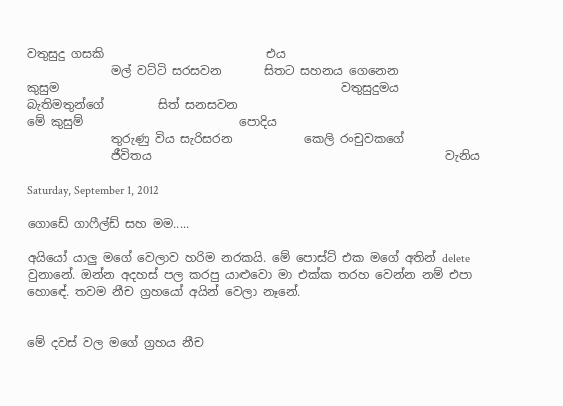වතුසුදු ගසකි                           එය
              මල් වට්ටි සරසවන       සිතට සහනය ගෙනෙන                      කුසුම                                               වතුසුදුමය
බැතිමතුන්ගේ         සිත් සනසවන
මේ කුසුම්                          පොදිය
              තුරුණු විය සැරිසරන            කෙලි රංචුවකගේ
              ජීවිතය                                                 වැනිය

Saturday, September 1, 2012

ගොඩේ ගාෆීල්ඩ් සහ මම.....

අයියෝ යාලු මගේ වෙලාව හරිම නරකයි. මේ පොස්ට් එක මගේ අතින් delete වුනානේ. ඔන්න අදහස් පල කරපු යාළුවො මා එක්ක තරහ වෙන්න නම් එපා හොඳේ. තවම නීච ග්‍රහයෝ අයින් වෙලා නෑනේ.


මේ දවස් වල මගේ ග්‍රහය නීච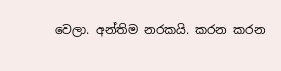වෙලා. අන්තිම නරකයි. කරන කරන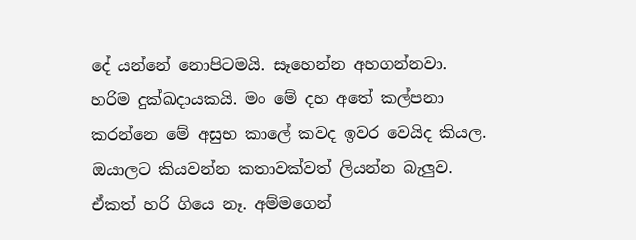දේ යන්නේ නොපිටමයි. සෑහෙන්න අහගන්නවා. හරිම දුක්ඛදායකයි. මං මේ දහ අතේ කල්පනා කරන්නෙ මේ අසුභ කාලේ කවද ඉවර වෙයිද කියල. ඔයාලට කියවන්න කතාවක්වත් ලියන්න බැලුව. ඒකත් හරි ගියෙ නෑ. අම්මගෙන්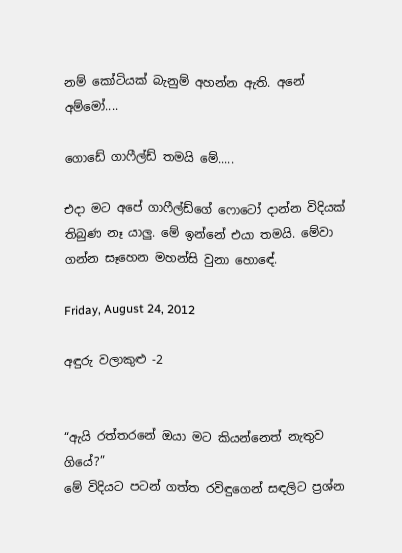නම් කෝටියක්‌ බැනුම් අහන්න ඇති. අනේ අම්මෝ....

ගොඩේ ගාෆීල්ඩ් තමයි මේ.....

එදා මට අපේ ගාෆීල්ඩ්ගේ ෆොටෝ දාන්න විදියක් තිබුණ නෑ යාලු. මේ ඉන්නේ එයා තමයි. මේවා ගන්න සෑහෙන මහන්සි වුනා හොඳේ.

Friday, August 24, 2012

අඳුරු වලාකුළු -2


“ඇයි රත්තරනේ ඔයා මට කියන්නෙත් නැතුව ගියේ?”
මේ විදියට පටන් ගත්ත රවිඳුගෙන් සඳලිට ප්‍රශ්න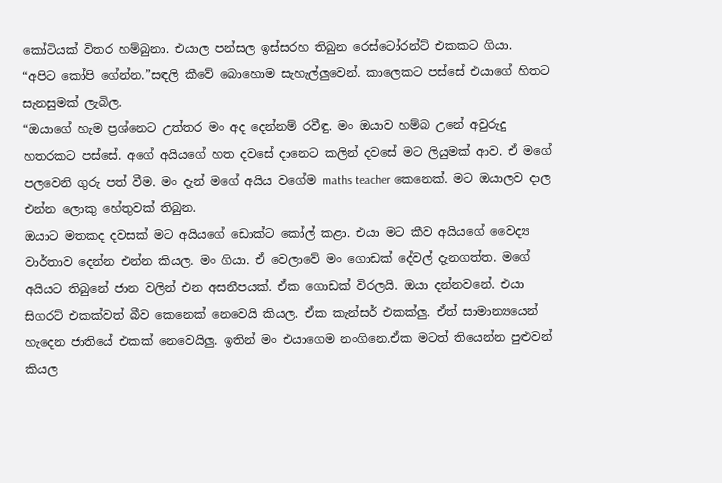කෝටියක්‌ විතර හම්බුනා. එයාල පන්සල ඉස්සරහ තිබුන රෙස්ටෝරන්ට් එකකට ගියා.
“අපිට කෝපි ගේන්න.”සඳලි කීවේ බොහොම සැහැල්ලුවෙන්. කාලෙකට පස්සේ එයාගේ හිතට සැනසුමක් ලැබිල.
“ඔයාගේ හැම ප්‍රශ්නෙට උත්තර මං අද දෙන්නම් රවීඳු. මං ඔයාව හම්බ උනේ අවුරුදු හතරකට පස්සේ. අගේ අයියගේ හත දවසේ දානෙට කලින් දවසේ මට ලියුමක් ආව. ඒ මගේ පලවෙනි ගුරු පත් වීම. මං දැන් මගේ අයිය වගේම maths teacher කෙනෙක්. මට ඔයාලව දාල එන්න ලොකු හේතුවක් තිබුන.
ඔයාට මතකද දවසක් මට අයියගේ ඩොක්ට කෝල් කළා. එයා මට කීව අයියගේ වෛද්‍ය වාර්තාව දෙන්න එන්න කියල. මං ගියා. ඒ වෙලාවේ මං ගොඩක් දේවල් දැනගත්ත. මගේ අයියට තිබුනේ ජාන වලින් එන අසනීපයක්‌. ඒක ගොඩක් විරලයි. ඔයා දන්නවනේ. එයා සිගරට් එකක්වත් බීව කෙනෙක් නෙවෙයි කියල. ඒක කැන්සර් එකක්ලු. ඒත් සාමාන්‍යයෙන් හැදෙන ජාතියේ එකක් නෙවෙයිලු. ඉතින් මං එයාගෙම නංගිනෙ.ඒක මටත් තියෙන්න පුළුවන් කියල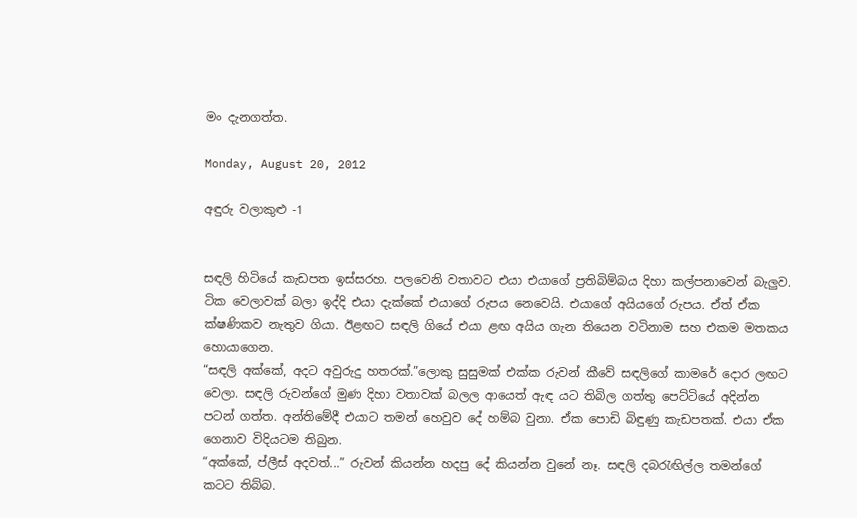මං දැනගත්ත.

Monday, August 20, 2012

අඳුරු වලාකුළු -1


සඳලි හිටියේ කැඩපත ඉස්සරහ. පලවෙනි වතාවට එයා එයාගේ ප්‍රතිබිම්බය දිහා කල්පනාවෙන් බැලුව. ටික වෙලාවක් බලා ඉද්දි එයා දැක්කේ එයාගේ රුපය නෙවෙයි. එයාගේ අයියගේ රුපය. ඒත් ඒක ක්ෂණිකව නැතුව ගියා. ඊළඟට සඳලි ගියේ එයා ළඟ අයිය ගැන තියෙන වටිනාම සහ එකම මතකය හොයාගෙන.
“සඳලි අක්කේ, අදට අවුරුදු හතරක්.”ලොකු සුසුමක් එක්ක රුවන් කීවේ සඳලිගේ කාමරේ දොර ලඟට වෙලා. සඳලි රුවන්ගේ මුණ දිහා වතාවක් බලල ආයෙත් ඇඳ යට තිබිල ගත්තු පෙට්ටියේ අදින්න පටන් ගත්ත. අන්තිමේදී එයාට තමන් හෙවුව දේ හම්බ වුනා. ඒක පොඩි බිඳුණු කැඩපතක්. එයා ඒක ගෙනාව විදියටම තිබුන.
“අක්කේ, ප්ලීස් අදවත්...” රුවන් කියන්න හදපු දේ කියන්න වුනේ නෑ. සඳලි දබරැඟිල්ල තමන්ගේ කටට තිබ්බ.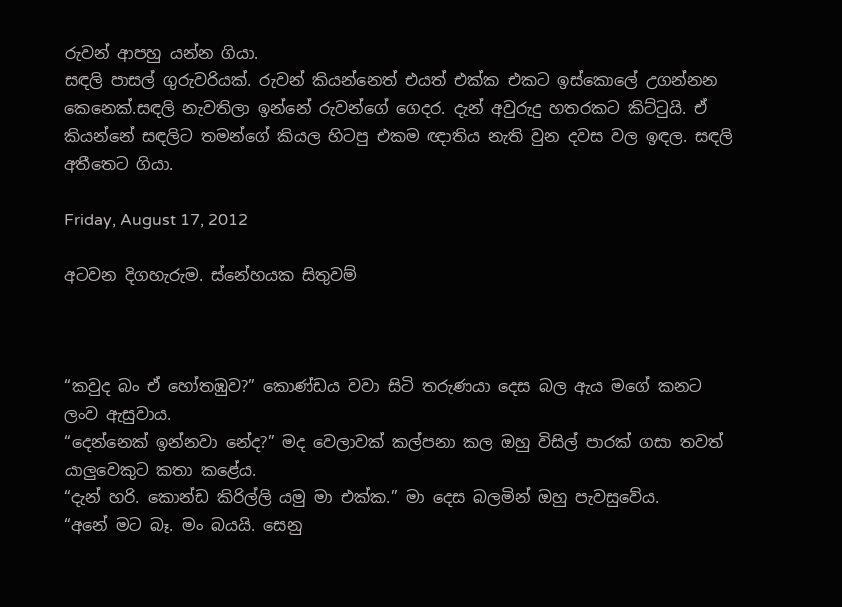රුවන් ආපහු යන්න ගියා.
සඳලි පාසල් ගුරුවරියක්. රුවන් කියන්නෙත් එයත් එක්ක එකට ඉස්කොලේ උගන්නන කෙනෙක්.සඳලි නැවතිලා ඉන්නේ රුවන්ගේ ගෙදර. දැන් අවුරුදු හතරකට කිට්ටුයි. ඒ කියන්නේ සඳලිට තමන්ගේ කියල හිටපු එකම ඥාතිය නැති වුන දවස වල ඉඳල. සඳලි අතීතෙට ගියා.

Friday, August 17, 2012

අටවන දිගහැරුම. ස්නේහයක සිතුවම්



“කවුද බං ඒ හෝතඹුව?” කොණ්ඩය වවා සිටි තරුණයා දෙස බල ඇය මගේ කනට ලංව ඇසුවාය.
“දෙන්නෙක් ඉන්නවා නේද?” මද වෙලාවක් කල්පනා කල ඔහු විසිල් පාරක් ගසා තවත් යාලුවෙකුට කතා කළේය.
“දැන් හරි. කොන්ඩ කිරිල්ලි යමු මා එක්ක.” මා දෙස බලමින් ඔහු පැවසුවේය.
“අනේ මට බෑ. මං බයයි. සෙනු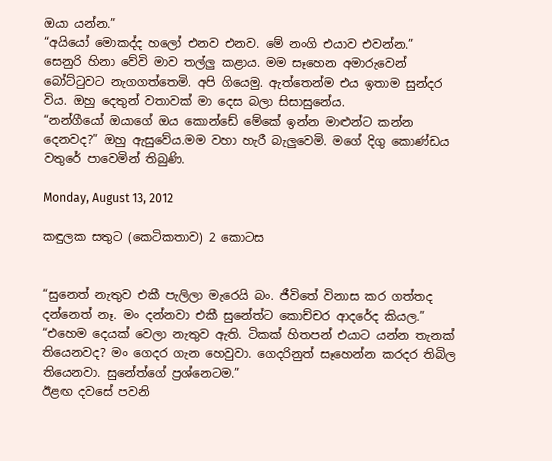ඔයා යන්න.”
“අයියෝ මොකද්ද හලෝ එනව එනව. මේ නංගි එයාව එවන්න.”
සෙනුරි හිනා වේවි මාව තල්ලු කළාය. මම සෑහෙන අමාරුවෙන් බෝට්ටුවට නැගගත්තෙමි. අපි ගියෙමු. ඇත්තෙන්ම එය ඉතාම සුන්දර විය. ඔහු දෙතුන් වතාවක් මා දෙස බලා සිසාසුනේය.
“නන්ගීයෝ ඔයාගේ ඔය කොන්ඩේ මේකේ ඉන්න මාළුන්ට කන්න දෙනවද?” ඔහු ඇසුවේය.මම වහා හැරී බැලුවෙමි. මගේ දිගු කොණ්ඩය වතුරේ පාවෙමින් තිබුණි.

Monday, August 13, 2012

කඳුලක සතුට (කෙටිකතාව) 2 කොටස


“සුනෙත් නැතුව එකී පැලිලා මැරෙයි බං. ජීවිතේ විනාස කර ගත්තද දන්නෙත් නෑ. මං දන්නවා එකී සුනේත්ට කොච්චර ආදරේද කියල.”
“එහෙම දෙයක් වෙලා නැතුව ඇති. ටිකක් හිතපන් එයාට යන්න තැනක් තියෙනවද? මං ගෙදර ගැන හෙවුවා. ගෙදරිනුත් සෑහෙන්න කරදර තිබිල තියෙනවා. සුනේත්ගේ ප්‍රශ්නෙටම.”
ඊළඟ දවසේ පවනි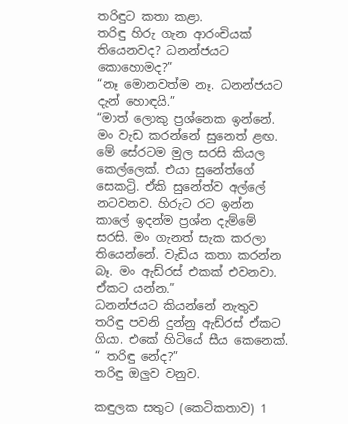තරිඳුට කතා කළා.
තරිඳු හිරු ගැන ආරංචියක් තියෙනවද? ධනන්ජයට කොහොමද?”
“නෑ මොනවත්ම නෑ. ධනන්ජයට දැන් හොඳයි.”
“මාත් ලොකු ප්‍රශ්නෙක ඉන්නේ. මං වැඩ කරන්නේ සුනෙත් ළඟ. මේ සේරටම මුල සරසි කියල කෙල්ලෙක්. එයා සුනේත්ගේ සෙකට්‍රි. ඒකි සුනේත්ව අල්ලේ නටවනව. හිරුට රට ඉන්න කාලේ ඉදන්ම ප්‍රශ්න දැම්මේ සරසි. මං ගැනත් සැක කරලා තියෙන්නේ. වැඩිය කතා කරන්න බෑ. මං ඇඩ්රස් එකක් එවනවා. ඒකට යන්න.”
ධනන්ජයට කියන්නේ නැතුව තරිඳු පවනි දුන්නු ඇඩ්රස් ඒකට ගියා. එකේ හිටියේ සීය කෙනෙක්.
“ තරිඳු නේද?”
තරිඳු ඔලුව වනුව.

කඳුලක සතුට (කෙටිකතාව) 1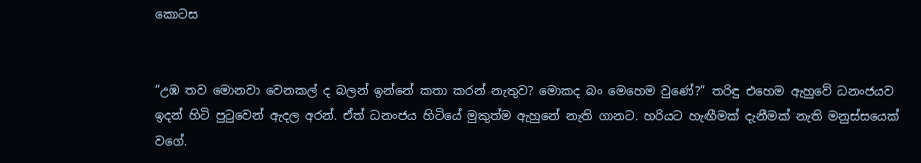කොටස


“උඹ තව මොනවා වෙනකල් ද බලන් ඉන්නේ කතා කරන් නැතුව? මොකද බං මෙහෙම වුණේ?” තරිඳු එහෙම ඇහුවේ ධනංජයව ඉදන් හිටි පුටුවෙන් ඇදල අරන්. ඒත් ධනංජය හිටියේ මුකුත්ම ඇහුනේ නැති ගානට. හරියට හැඟීමක් දැනීමක් නැති මනුස්සයෙක් වගේ.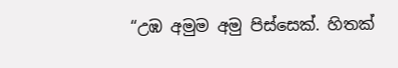“උඹ අමුම අමු පිස්සෙක්. හිතක්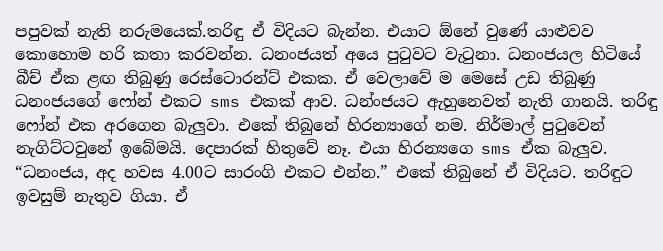පපුවක් නැති නරුමයෙක්.තරිඳු ඒ විදියට බැන්න. එයාට ඕනේ වුණේ යාළුවව කොහොම හරි කතා කරවන්න. ධනංජයත් අයෙ පුටුවට වැටුනා. ධනංජයල හිටියේ බීච් ඒක ළඟ තිබුණු රෙස්ටොරන්ට් එකක. ඒ වෙලාවේ ම මෙසේ උඩ තිබුණු ධනංජයගේ ෆෝන් එකට sms එකක් ආව. ධන්ංජයට ඇහුනෙවත් නැති ගානයි. තරිඳු ෆෝන් එක අරගෙන බැලුවා. එකේ තිබුනේ හිරන්‍යාගේ නම. නිර්මාල් පුටුවෙන් නැගිට්ටවුනේ ඉබේමයි. දෙපාරක් හිතුවේ නෑ. එයා හිරන්‍යගෙ sms ඒක බැලුව.
“ධනංජය, අද හවස 4.00ට සාරංගි එකට එන්න.” එකේ තිබුනේ ඒ විදියට. තරිඳුට ඉවසුම් නැතුව ගියා. ඒ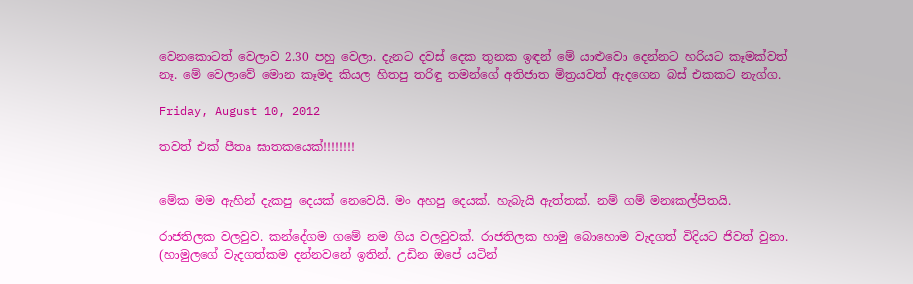වෙනකොටත් වෙලාව 2.30 පහු වෙලා. දැනට දවස් දෙක තුනක ඉඳන් මේ යාළුවො දෙන්නට හරියට කෑමක්වත් නෑ. මේ වෙලාවේ මොන කෑමද කියල හිතපු තරිඳු තමන්ගේ අතිජාත මිත්‍රයවත් ඇදගෙන බස් එකකට නැග්ග.

Friday, August 10, 2012

තවත් එක් පීතෘ ඝාතකයෙක්!!!!!!!!


මේක මම ඇහින් දැකපු දෙයක් නෙවෙයි. මං අහපු දෙයක්. හැබැයි ඇත්තක්. නම් ගම් මනඃකල්පිතයි.

රාජතිලක වලවුව. කන්දේගම ගමේ නම ගිය වලවුවක්. රාජතිලක හාමු බොහොම වැදගත් විදියට ජිවත් වුනා. (හාමුලගේ වැදගත්කම දන්නවනේ ඉතින්. උඩින ඔපේ යටින්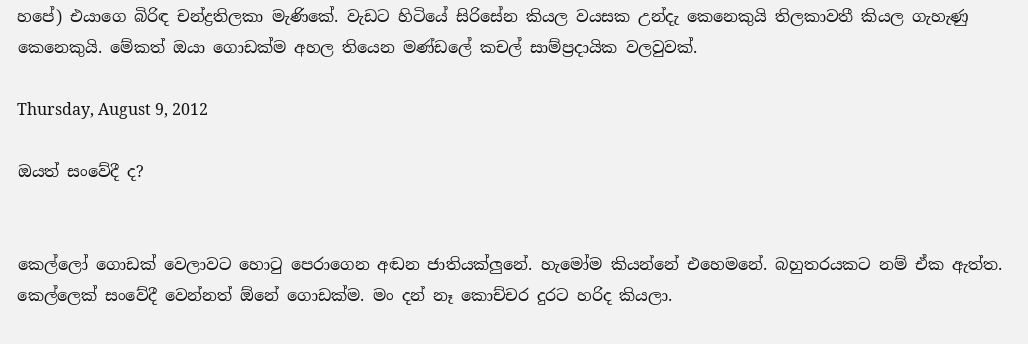හපේ) එයාගෙ බිරිඳ චන්ද්‍රතිලකා මැණිකේ. වැඩට හිටියේ සිරිසේන කියල වයසක උන්දැ කෙනෙකුයි තිලකාවතී කියල ගැහැණු කෙනෙකුයි. මේකත් ඔයා ගොඩක්ම අහල තියෙන මණ්ඩලේ කචල් සාම්ප්‍රදායික වලවුවක්.

Thursday, August 9, 2012

ඔයත් සංවේදී ද?


කෙල්ලෝ ගොඩක් වෙලාවට හොටු පෙරාගෙන අඬන ජාතියක්ලුනේ. හැමෝම කියන්නේ එහෙමනේ. බහුතරයකට නම් ඒක ඇත්ත. කෙල්ලෙක් සංවේදී වෙන්නත් ඕනේ ගොඩක්ම. මං දන් නෑ කොච්චර දුරට හරිද කියලා.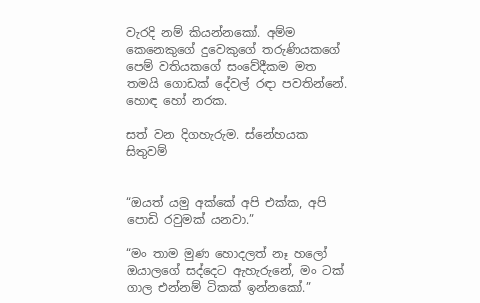වැරදි නම් කියන්නකෝ. අම්ම කෙනෙකුගේ දුවෙකුගේ තරුණියකගේ පෙම් වතියකගේ සංවේදීකම මත තමයි ගොඩක් දේවල් රඳා පවතින්නේ. හොඳ හෝ නරක.

සත් වන දිගහැරුම. ස්නේහයක සිතුවම්


“ඔයත් යමු අක්කේ අපි එක්ක, අපි පොඩි රවුමක් යනවා.”

“මං තාම මුණ හොදලත් නෑ හලෝ ඔයාලගේ සද්දෙට ඇහැරුනේ, මං ටක් ගාල එන්නම් ටිකක් ඉන්නකෝ.”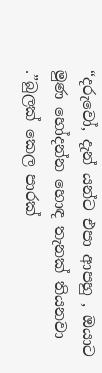“දරුවෝ, දැන් යන්ට එපා ආපහු , ඔයාට මුණ හෝදන්න හොඳ තැනක් තියනවා .”බුලක්‌ කෙල පාරක්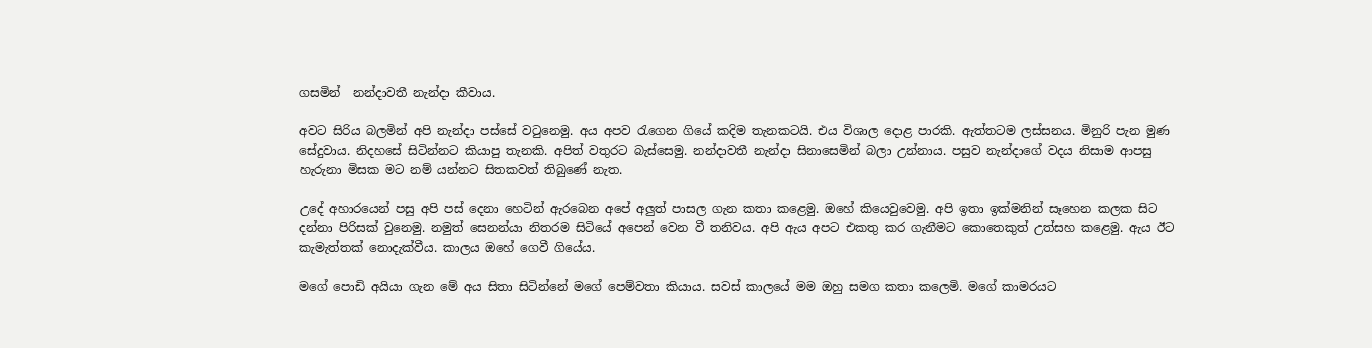ගසමින්  නන්දාවතී නැන්දා කීවාය.

අවට සිරිය බලමින් අපි නැන්දා පස්සේ වටුනෙමු. අය අපව රැගෙන ගියේ කදිම තැනකටයි. එය විශාල දොළ පාරකි. ඇත්තටම ලස්සනය. මිනුරි පැන මුණ සේදුවාය. නිදහසේ සිටින්නට කියාපු තැනකි. අපිත් වතුරට බැස්සෙමු. නන්දාවතී නැන්දා සිනාසෙමින් බලා උන්නාය. පසුව නැන්දාගේ වදය නිසාම ආපසු හැරුනා මිසක මට නම් යන්නට සිතකවත් තිබුණේ නැත.

උදේ අහාරයෙන් පසු අපි පස් දෙනා හෙටින් ඇරබෙන අපේ අලුත් පාසල ගැන කතා කළෙමු. ඔහේ කියෙවුවෙමු. අපි ඉතා ඉක්මනින් සෑහෙන කලක සිට දන්නා පිරිසක් වුනෙමු. නමුත් සෙනන්යා නිතරම සිටියේ අපෙන් වෙන වී තනිවය. අපි ඇය අපට එකතු කර ගැනීමට කොතෙකුත් උත්සහ කළෙමු. ඇය ඊට කැමැත්තක් නොදැක්වීය. කාලය ඔහේ ගෙවී ගියේය.

මගේ පොඩි අයියා ගැන මේ අය සිතා සිටින්නේ මගේ පෙම්වතා කියාය. සවස් කාලයේ මම ඔහු සමග කතා කලෙමි. මගේ කාමරයට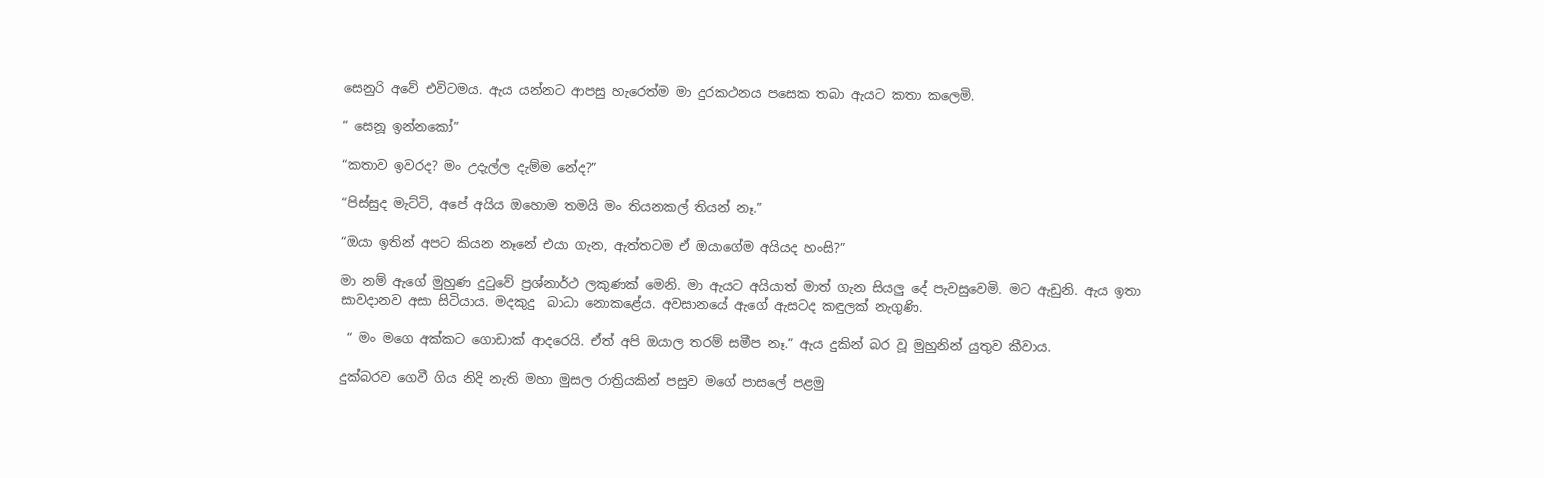සෙනුරි අවේ එවිටමය. ඇය යන්නට ආපසු හැරෙත්ම මා දුරකථනය පසෙක තබා ඇයට කතා කලෙමි.

“ සෙනූ ඉන්නකෝ”

“කතාව ඉවරද? මං උදැල්ල දැම්ම නේද?”

“පිස්සුද මැට්ටි, අපේ අයිය ඔහොම තමයි මං තියනකල් තියන් නෑ.”

“ඔයා ඉතින් අපට කියන නෑනේ එයා ගැන, ඇත්තටම ඒ ඔයාගේම අයියද හංසි?”

මා නම් ඇගේ මුහුණ දුටුවේ ප්‍රශ්නාර්ථ ලකුණක් මෙනි. මා ඇයට අයියාත් මාත් ගැන සියලු දේ පැවසුවෙමි. මට ඇඩුනි. ඇය ඉතා සාවදානව අසා සිටියාය. මදකුදු  බාධා නොකළේය. අවසානයේ ඇගේ ඇසටද කඳුලක් නැගුණි.

 “ මං මගෙ අක්කට ගොඩාක් ආදරෙයි. ඒත් අපි ඔයාල තරම් සමීප නෑ.” ඇය දුකින් බර වූ මුහුනින් යුතුව කීවාය.

දුක්බරව ගෙවී ගිය නිදි නැති මහා මුසල රාත්‍රියකින් පසුව මගේ පාසලේ පළමු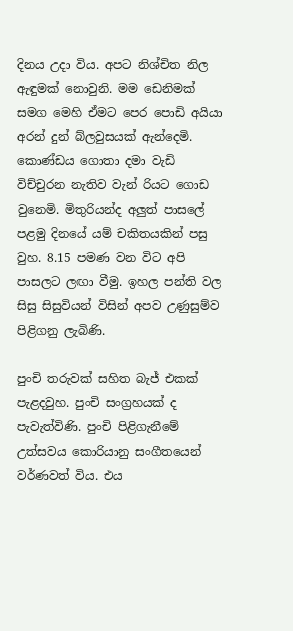දිනය උදා විය. අපට නිශ්චිත නිල ඇඳුමක් නොවුනි. මම ඩෙනිමක් සමග මෙහි ඒමට පෙර පොඩි අයියා අරන් දුන් බ්ලවුසයක් ඇන්දෙමි. කොණ්ඩය ගොතා දමා වැඩි විච්චුරන නැතිව වැන් රියට ගොඩ වුනෙමි. මිතුරියන්ද අලුත් පාසලේ පළමු දිනයේ යම් චකිතයකින් පසු වුහ. 8.15 පමණ වන විට අපි පාසලට ලඟා වීමු. ඉහල පන්ති වල සිසු සිසුවියන් විසින් අපව උණුසුම්ව පිළිගනු ලැබිණි.

පුංචි තරුවක් සහිත බැජ් එකක් පැළදවුහ. පුංචි සංග්‍රහයක් ද පැවැත්විණි. පුංචි පිළිගැනීමේ උත්සවය කොරියානු සංගීතයෙන් වර්ණවත් විය. එය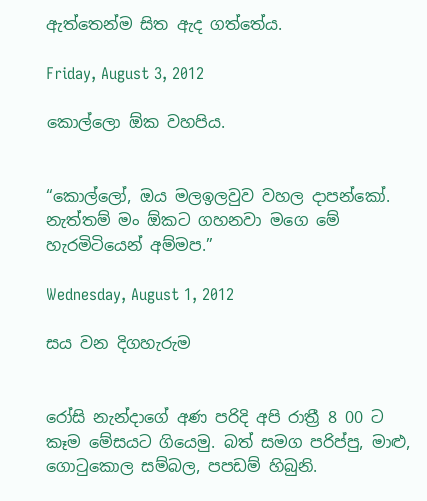ඇත්තෙන්ම සිත ඇද ගත්තේය.

Friday, August 3, 2012

කොල්ලො ඕක වහපිය.


“කොල්ලෝ, ඔය මලඉලවුව වහල දාපන්කෝ. නැත්තම් මං ඕකට ගහනවා මගෙ මේ හැරමිටියෙන් අම්මප.”

Wednesday, August 1, 2012

සය වන දිගහැරුම


රෝසි නැන්දාගේ අණ පරිදි අපි රාත්‍රී 8 00 ට කෑම මේසයට ගියෙමු. බත් සමග පරිප්පු, මාළු, ගොටුකොල සම්බල, පපඩම් හිබුනි.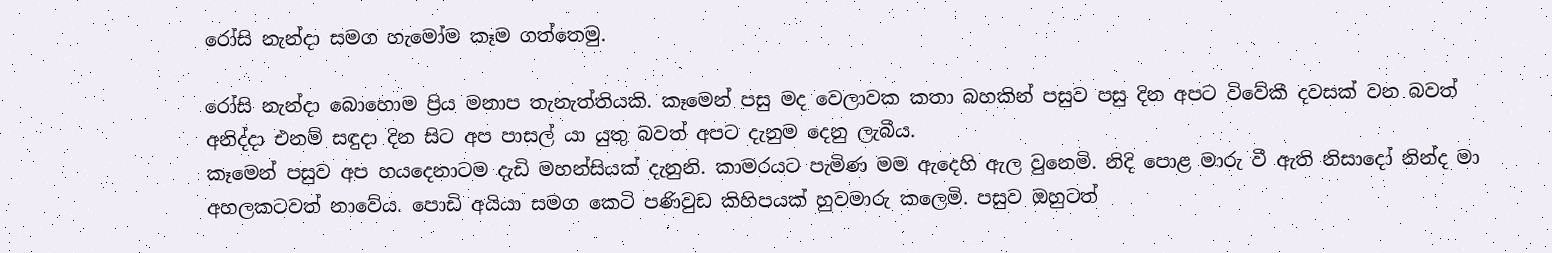රෝසි නැන්දා සමග හැමෝම කෑම ගත්තෙමු.

රෝසි නැන්දා බොහොම ප්‍රිය මනාප තැනැත්තියකි. කෑමෙන් පසු මද වෙලාවක කතා බහකින් පසුව පසු දින අපට විවේකී දවසක් වන බවත් අනිද්දා එනම් සඳුදා දින සිට අප පාසල් යා යුතු බවත් අපට දැනුම දෙනු ලැබීය.
කෑමෙන් පසුව අප හයදෙනාටම දැඩි මහන්සියක් දැනුනි. කාමරයට පැමිණ මම ඇදෙහි ඇල වුනෙමි. නිදි පොළ මාරු වී ඇති නිසාදෝ නින්ද මා අහලකටවත් නාවේය. පොඩි අයියා සමග කෙටි පණිවුඩ කිහිපයක් හුවමාරු කලෙමි. පසුව ඔහුටත්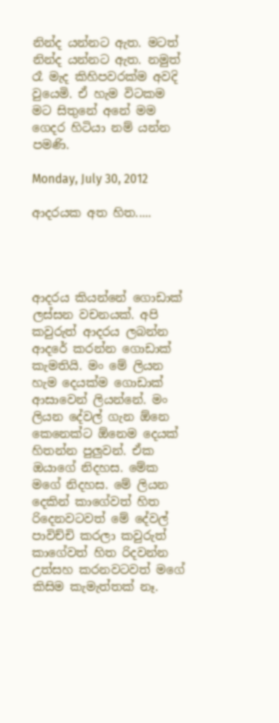නින්ද යන්නට ඇත. මටත් නින්ද යන්නට ඇත. නමුත් රෑ මැද කිහිපවරක්ම අවදි වුයෙමි. ඒ හැම විටකම මට සිතුනේ අනේ මම ගෙදර හිටියා නම් යන්න පමණි.

Monday, July 30, 2012

ආදරයක අත හිත.....




ආදරය කියන්නේ ගොඩාක් ලස්සන වචනයක්. අපි කවුරුත් ආදරය ලබන්න ආදරේ කරන්න ගොඩාක් කැමතියි. මං මේ ලියන හැම දෙයක්ම ගොඩාක් ආසාවෙන් ලියන්නේ. මං ලියන දේවල් ගැන ඕනෙ කෙනෙක්ට ඕනෙම දෙයක් හිතන්න පුලුවන්. ඒක ඔයාගේ නිදහස. මේක මගේ නිදහස. මේ ලියන දෙකින් කාගේවත් හිත රිදෙනවටවත් මේ දේවල් පාවිච්චි කරලා කවුරුත් කාගේවත් හිත රිදවන්න උත්සහ කරනවටවත් මගේ කිසිම කැමැත්තක් නෑ.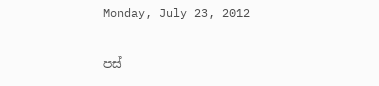Monday, July 23, 2012

පස්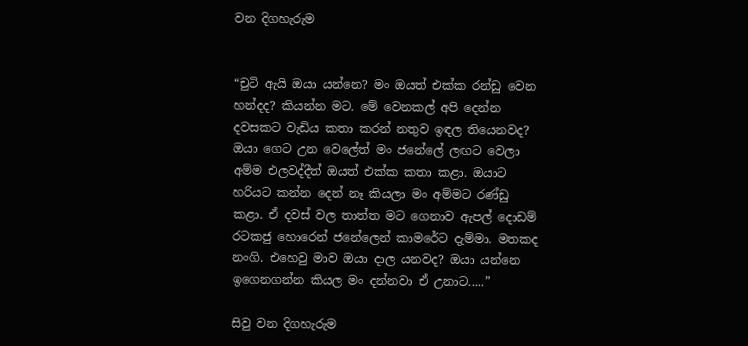වන දිගහැරුම


“චුටි ඇයි ඔයා යන්නෙ? මං ඔයත් එක්ක රන්ඩු වෙන හන්දද? කියන්න මට. මේ වෙනකල් අපි දෙන්න දවසකට වැඩිය කතා කරන් නතුව ඉඳල තියෙනවද? ඔයා ගෙට උන වෙලේත් මං ජනේලේ ලඟට වෙලා අම්ම එලවද්දීත් ඔයත් එක්ක කතා කළා. ඔයාට හරියට කන්න දෙන් නෑ කියලා මං අම්මට රණ්ඩු කළා. ඒ දවස් වල තාත්ත මට ගෙනාව ඇපල් දොඩම් රටකජු හොරෙන් ජනේලෙන් කාමරේට දැම්මා. මතකද නංගි. එහෙවු මාව ඔයා දාල යනවද? ඔයා යන්නෙ ඉගෙනගන්න කියල මං දන්නවා ඒ උනාට.....”

සිවු වන දිගහැරුම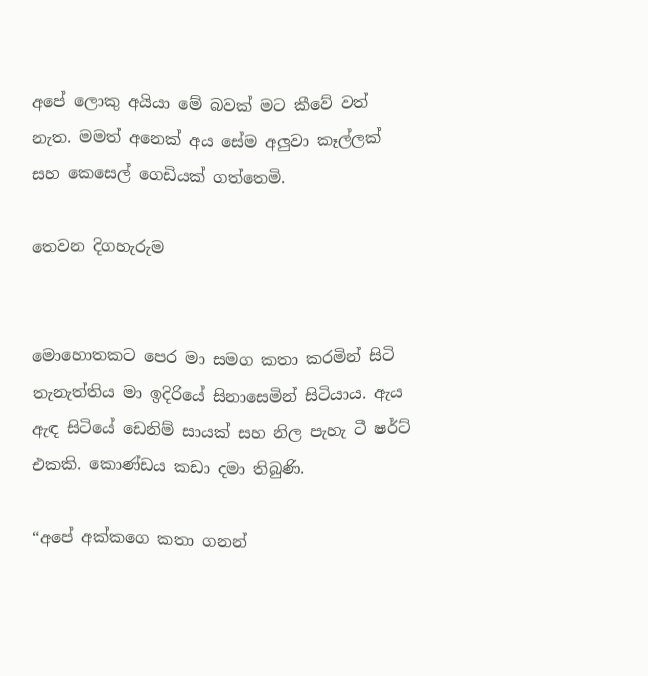අපේ ලොකු අයියා මේ බවක් මට කීවේ වත් නැත. මමත් අනෙක් අය සේම අලුවා කෑල්ලක් සහ කෙසෙල් ගෙඩියක් ගත්තෙමි.

තෙවන දිගහැරුම


මොහොතකට පෙර මා සමග කතා කරමින් සිටි තැනැත්තිය මා ඉදිරියේ සිනාසෙමින් සිටියාය. ඇය ඇඳ සිටියේ ඩෙනිම් සායක් සහ නිල පැහැ ටී ෂර්ට් එකකි. කොණ්ඩය කඩා දමා තිබුණි.

“අපේ අක්කගෙ කතා ගනන්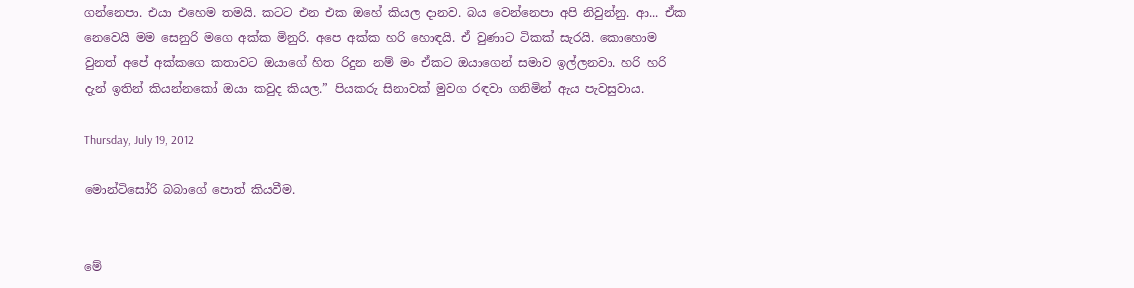ගන්නෙපා. එයා එහෙම තමයි. කටට එන එක ඔහේ කියල දානව. බය වෙන්නෙපා අපි නිවුන්නු. ආ... ඒක නෙවෙයි මම සෙනුරි මගෙ අක්ක මිනුරි. අපෙ අක්ක හරි හොඳයි. ඒ වුණාට ටිකක් සැරයි. කොහොම වුනත් අපේ අක්කගෙ කතාවට ඔයාගේ හිත රිදුන නම් මං ඒකට ඔයාගෙන් සමාව ඉල්ලනවා. හරි හරි දැන් ඉතින් කියන්නකෝ ඔයා කවුද කියල.” පියකරු සිනාවක් මුවග රඳවා ගනිමින් ඇය පැවසුවාය.

Thursday, July 19, 2012

මොන්ටිසෝරි බබාගේ පොත් කියවීම.


මේ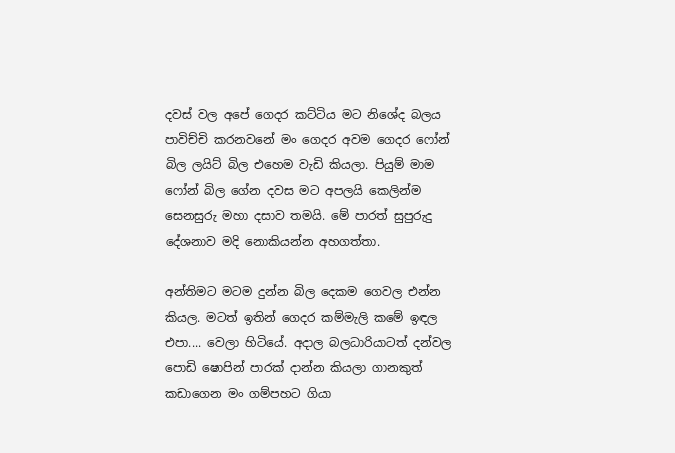දවස් වල අපේ ගෙදර කට්ටිය මට නිශේද බලය පාවිච්චි කරනවනේ මං ගෙදර අවම ගෙදර ෆෝන් බිල ලයිට් බිල එහෙම වැඩි කියලා. පියුම් මාම ෆෝන් බිල ගේන දවස මට අපලයි කෙලින්ම සෙනසුරු මහා දසාව තමයි. මේ පාරත් සුපුරුදු දේශනාව මදි නොකියන්න අහගත්තා.

අන්තිමට මටම දුන්න බිල දෙකම ගෙවල එන්න කියල. මටත් ඉතින් ගෙදර කම්මැලි කමේ ඉඳල එපා.... වෙලා හිටියේ. අදාල බලධාරියාටත් දන්වල පොඩි ෂොපින් පාරක් දාන්න කියලා ගානකුත් කඩාගෙන මං ගම්පහට ගියා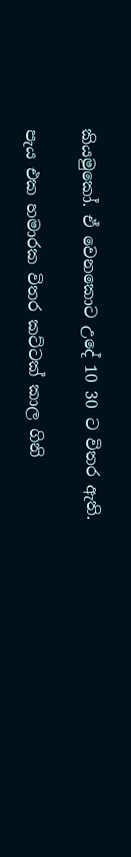කියමුකෝ. ඒ වෙනකොට උදේ 10 30 ට විතර ඇති.

පැය එක හමාරක විතර කට්ටක් කාල ගිනි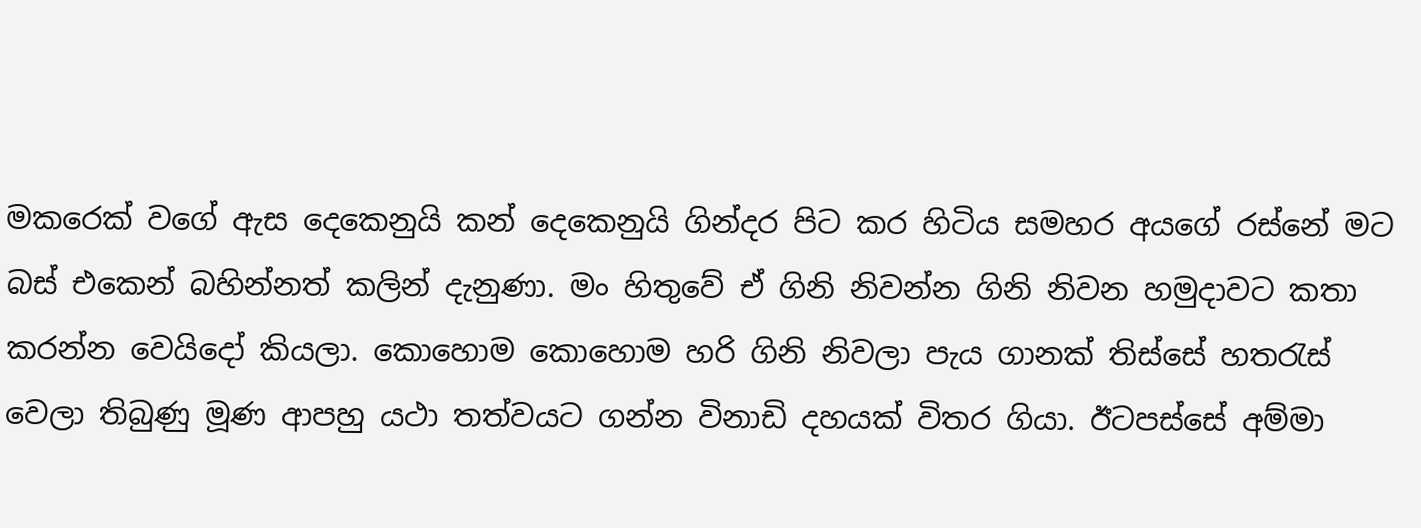මකරෙක් වගේ ඇස දෙකෙනුයි කන් දෙකෙනුයි ගින්දර පිට කර හිටිය සමහර අයගේ රස්නේ මට බස් එකෙන් බහින්නත් කලින් දැනුණා. මං හිතුවේ ඒ ගිනි නිවන්න ගිනි නිවන හමුදාවට කතා කරන්න වෙයිදෝ කියලා. කොහොම කොහොම හරි ගිනි නිවලා පැය ගානක් තිස්සේ හතරැස් වෙලා තිබුණු මූණ ආපහු යථා තත්වයට ගන්න විනාඩි දහයක් විතර ගියා. ඊටපස්සේ අම්මා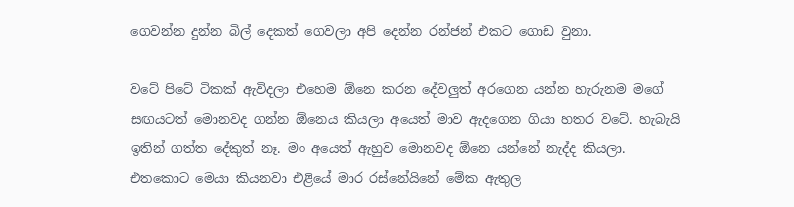ගෙවන්න දුන්න බිල් දෙකත් ගෙවලා අපි දෙන්න රන්ජන් එකට ගොඩ වුනා.

වටේ පිටේ ටිකක් ඇවිදලා එහෙම ඕනෙ කරන දේවලුත් අරගෙන යන්න හැරුනම මගේ සඟයටත් මොනවද ගන්න ඕනෙය කියලා අයෙත් මාව ඇදගෙන ගියා හතර වටේ. හැබැයි ඉතින් ගත්ත දේකුත් නෑ. මං අයෙත් ඇහුව මොනවද ඕනෙ යන්නේ නැද්ද කියලා. එතකොට මෙයා කියනවා එළියේ මාර රස්නේයිනේ මේක ඇතුල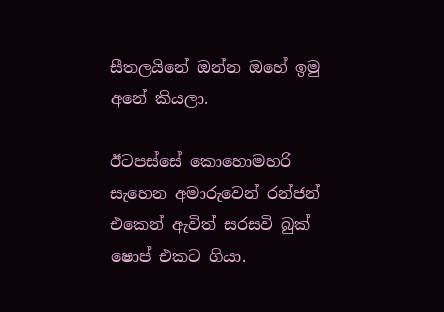සීතලයිනේ ඔන්න ඔහේ ඉමු අනේ කියලා.

ඊටපස්සේ කොහොමහරි සැහෙන අමාරුවෙන් රන්ජන් එකෙන් ඇවිත් සරසවි බුක් ෂොප් එකට ගියා.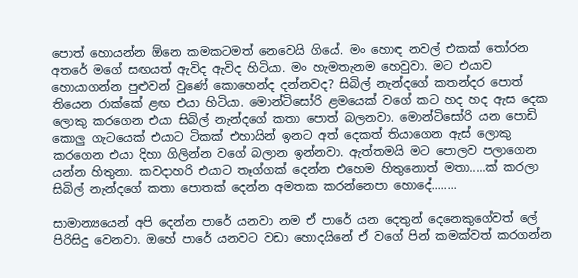පොත් හොයන්න ඕනෙ කමකටමත් නෙවෙයි ගියේ. මං හොඳ නවල් එකක් තෝරන අතරේ මගේ සඟයත් ඇවිද ඇවිද හිටියා. මං හැමතැනම හෙවුවා. මට එයාව හොයාගන්න පුළුවන් වුණේ කොහෙන්ද දන්නවද? සිබිල් නැන්දගේ කතන්දර පොත් තියෙන රාක්කේ ළඟ එයා හිටියා. මොන්ටිසෝරි ළමයෙක් වගේ කට හද හද ඇස දෙක ලොකු කරගෙන එයා සිබිල් නැන්දගේ කතා පොත් බලනවා. මොන්ටිසෝරි යන පොඩි කොලු ගැටයෙක් එයාට ටිකක් එහායින් ඉනට අත් දෙකත් තියාගෙන ඇස් ලොකු කරගෙන එයා දිහා ගිලින්න වගේ බලාන ඉන්නවා. ඇත්තමයි මට පොලව පලාගෙන යන්න හිතුනා. කවදාහරි එයාට තෑග්ගක් දෙන්න එහෙම හිතුනොත් මතා.....ක් කරලා සිබිල් නැන්දගේ කතා පොතක් දෙන්න අමතක කරන්නෙපා හොදේ........

සාමාන්‍යයෙන් අපි දෙන්න පාරේ යනවා නම ඒ පාරේ යන දෙතුන් දෙනෙකුගේවත් ලේ පිරිසිදු වෙනවා. ඔහේ පාරේ යනවට වඩා හොදයිනේ ඒ වගේ පින් කමක්වත් කරගන්න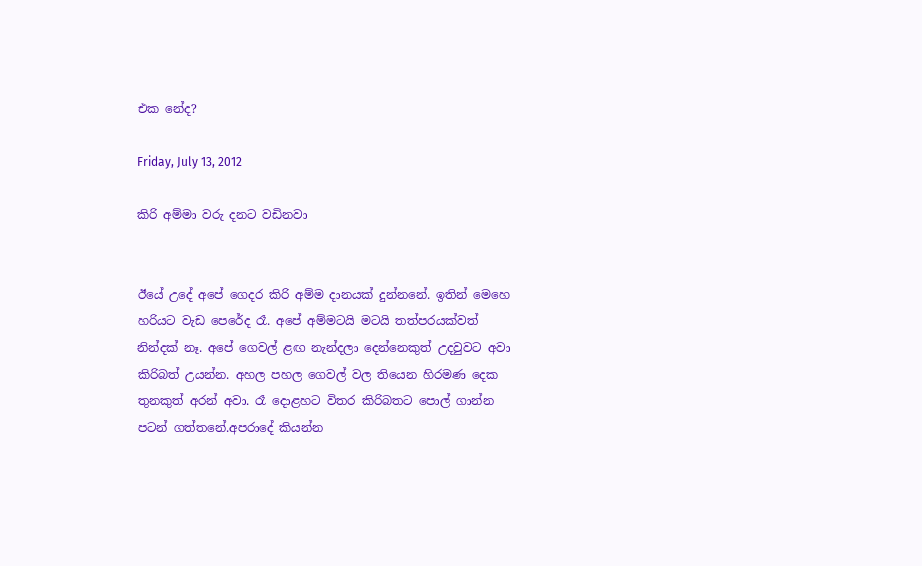එක නේද?

Friday, July 13, 2012

කිරි අම්මා වරු දනට වඩිනවා


ඊයේ උදේ අපේ ගෙදර කිරි අම්ම දානයක් දුන්නනේ. ඉතින් මෙහෙ හරියට වැඩ පෙරේද රෑ. අපේ අම්මටයි මටයි තත්පරයක්වත් නින්දක් නෑ. අපේ ගෙවල් ළඟ නැන්දලා දෙන්නෙකුත් උදවුවට අවා කිරිබත් උයන්න. අහල පහල ගෙවල් වල තියෙන හිරමණ දෙක තුනකුත් අරන් අවා. රෑ දොළහට විතර කිරිබතට පොල් ගාන්න පටන් ගත්තනේ.අපරාදේ කියන්න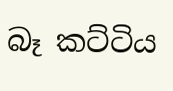බෑ කට්ටිය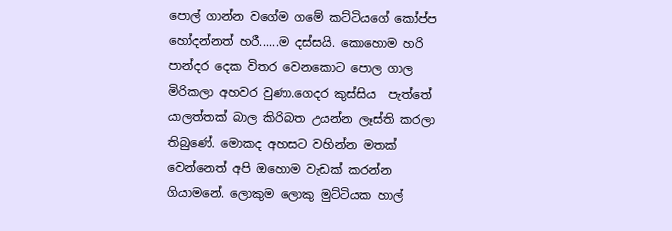පොල් ගාන්න වගේම ගමේ කට්ටියගේ කෝප්ප හෝදන්නත් හරී......ම දස්සයි. කොහොම හරි පාන්දර දෙක විතර වෙනකොට පොල ගාල මිරිකලා අහවර වුණා.ගෙදර කුස්සිය  පැත්තේ යාලත්තක් බාල කිරිබත උයන්න ලෑස්ති කරලා තිබුණේ. මොකද අහසට වහින්න මතක් වෙන්නෙත් අපි ඔහොම වැඩක් කරන්න ගියාමනේ. ලොකුම ලොකු මුට්ටියක හාල්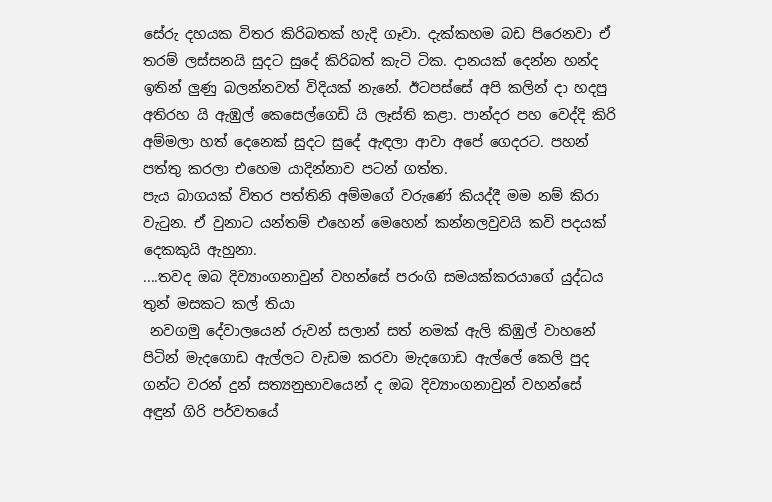සේරු දහයක විතර කිරිබතක් හැදි ගෑවා. දැක්කහම බඩ පිරෙනවා ඒ තරම් ලස්සනයි සුදට සුදේ කිරිබත් කැටි ටික. දානයක් දෙන්න හන්ද ඉතින් ලුණු බලන්නවත් විදියක් නැනේ. ඊටපස්සේ අපි කලින් දා හදපු අතිරහ යි ඇඹුල් කෙසෙල්ගෙඩි යි ලෑස්ති කළා. පාන්දර පහ වෙද්දි කිරි අම්මලා හත් දෙනෙක් සුදට සුදේ ඇඳලා ආවා අපේ ගෙදරට. පහන් පත්තු කරලා එහෙම යාදින්නාව පටන් ගත්ත.
පැය බාගයක් විතර පත්තිනි අම්මගේ වරුණේ කියද්දී මම නම් කිරා වැටුන. ඒ වුනාට යන්තම් එහෙන් මෙහෙන් කන්නලවුවයි කවි පදයක් දෙකකුයි ඇහුනා.
....තවද ඔබ දිව්‍යාංගනාවුන් වහන්සේ පරංගි සමයක්කරයාගේ යුද්ධය තුන් මසකට කල් තියා
 නවගමු දේවාලයෙන් රුවන් සලාන් සත් නමක් ඇලි කිඹුල් වාහනේ පිටින් මැදගොඩ ඇල්ලට වැඩම කරවා මැදගොඩ ඇල්ලේ කෙලි පුද ගන්ට වරන් දුන් සත්‍යනුභාවයෙන් ද ඔබ දිව්‍යාංගනාවුන් වහන්සේ අඳුන් ගිරි පර්වතයේ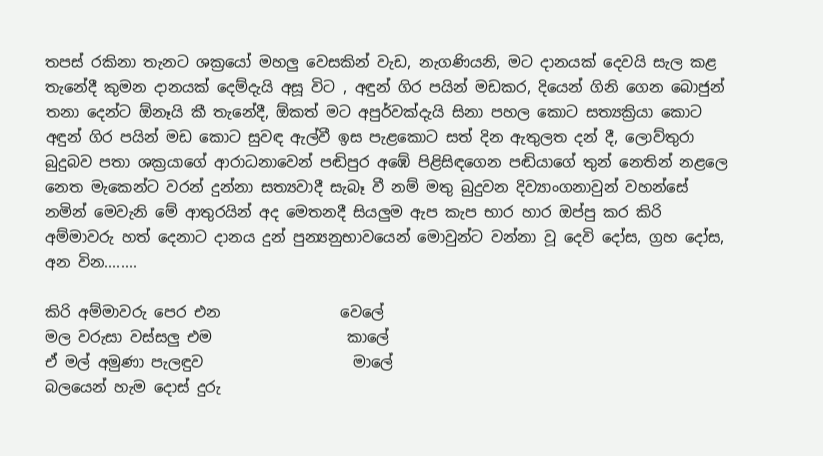තපස් රකිනා තැනට ශක්‍රයෝ මහලු වෙසකින් වැඩ, නැගණියනි, මට දානයක් දෙවයි සැල කළ තැනේදී කුමන දානයක් දෙම්දැයි අසූ විට , අඳුන් ගිර පයින් මඩකර, දියෙන් ගිනි ගෙන බොජුන් තනා දෙන්ට ඕනෑයි කී තැනේදී, ඕකත් මට අපුර්වක්දැයි සිනා පහල කොට සත්‍යක්‍රියා කොට අඳුන් ගිර පයින් මඩ කොට සුවඳ ඇල්වී ඉස පැළකොට සත් දින ඇතුලත දන් දී, ලොව්තුරා බුදුබව පතා ශක්‍රයාගේ ආරාධනාවෙන් පඬිපුර අඹේ පිළිසිඳගෙන පඬියාගේ තුන් නෙතින් නළලෙ නෙත මැකෙන්ට වරන් දුන්නා සත්‍යවාදී සැබෑ වී නම් මතු බුදුවන දිව්‍යාංගනාවුන් වහන්සේ නමින් මෙවැනි මේ ආතුරයින් අද මෙතනදී සියලුම ඇප කැප භාර හාර ඔප්පු කර කිරි අම්මාවරු හත් දෙනාට දානය දුන් පුන්‍යනුභාවයෙන් මොවුන්ට වන්නා වූ දෙවි දෝස, ග්‍රහ දෝස, අන වින........

කිරි අම්මාවරු පෙර එන                වෙලේ
මල වරුසා වස්සලු එම                  කාලේ
ඒ මල් අමුණා පැලඳුව                    මාලේ
බලයෙන් හැම දොස් දුරු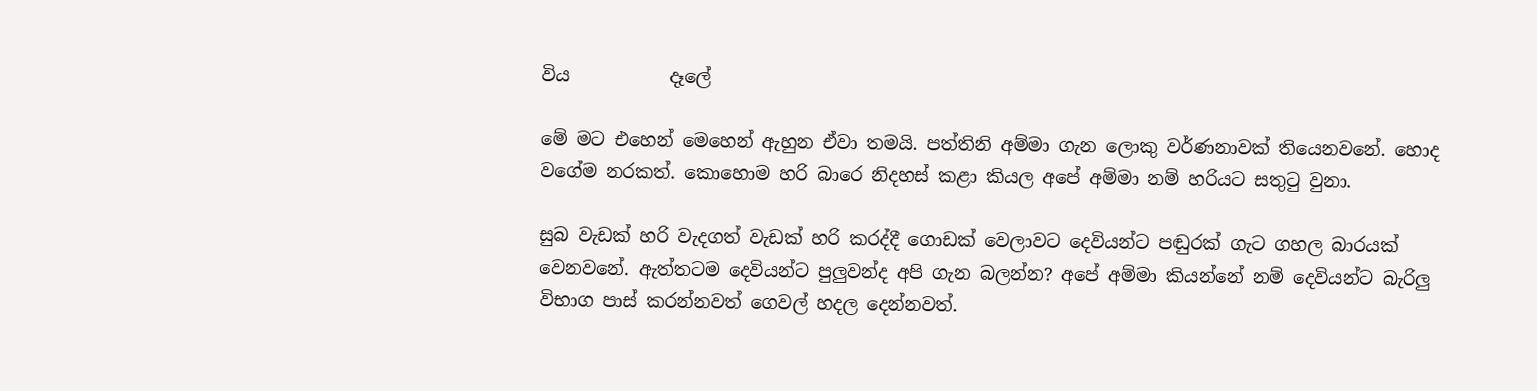විය           දෑලේ

මේ මට එහෙන් මෙහෙන් ඇහුන ඒවා තමයි. පත්තිනි අම්මා ගැන ලොකු වර්ණනාවක් තියෙනවනේ. හොද වගේම නරකත්. කොහොම හරි බාරෙ නිදහස් කළා කියල අපේ අම්මා නම් හරියට සතුටු වුනා.

සුබ වැඩක් හරි වැදගත් වැඩක් හරි කරද්දී ගොඩක් වෙලාවට දෙවියන්ට පඬුරක් ගැට ගහල බාරයක් වෙනවනේ. ඇත්තටම දෙවියන්ට පුලුවන්ද අපි ගැන බලන්න? අපේ අම්මා කියන්නේ නම් දෙවියන්ට බැරිලු විභාග පාස් කරන්නවත් ගෙවල් හදල දෙන්නවත්.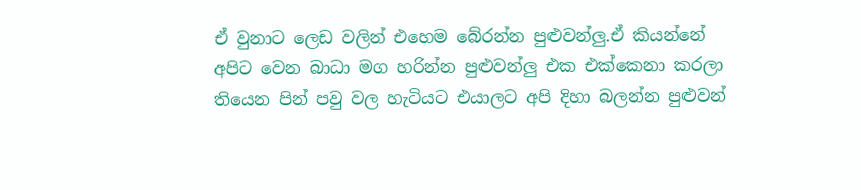ඒ වුනාට ලෙඩ වලින් එහෙම බේරන්න පුළුවන්ලු.ඒ කියන්නේ අපිට වෙන බාධා මග හරින්න පුළුවන්ලු එක එක්කෙනා කරලා තියෙන පින් පවු වල හැටියට එයාලට අපි දිහා බලන්න පුළුවන්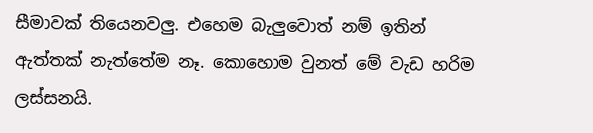සීමාවක් තියෙනවලු. එහෙම බැලුවොත් නම් ඉතින් ඇත්තක් නැත්තේම නෑ. කොහොම වුනත් මේ වැඩ හරිම ලස්සනයි.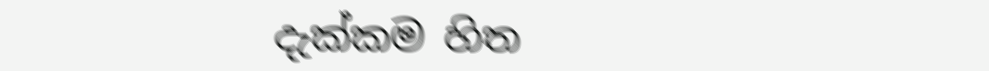දැක්කම හිත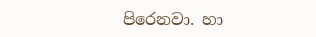පිරෙනවා. හා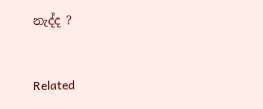නැද්ද ?


Related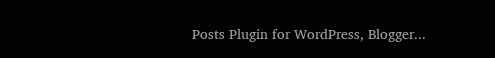Posts Plugin for WordPress, Blogger...